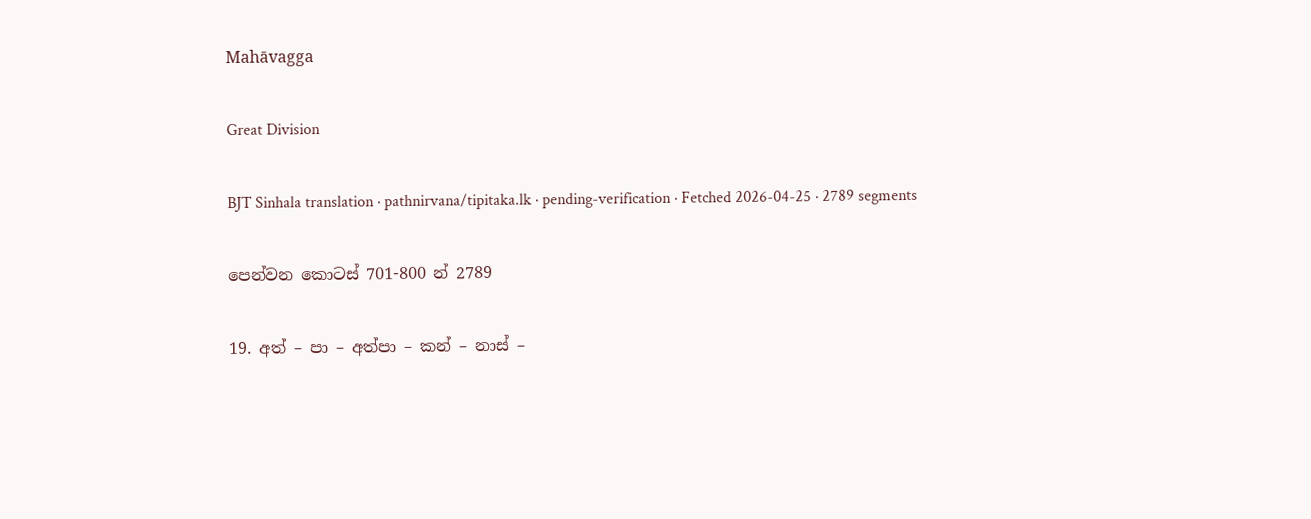Mahāvagga

Great Division

BJT Sinhala translation · pathnirvana/tipitaka.lk · pending-verification · Fetched 2026-04-25 · 2789 segments

පෙන්වන කොටස් 701-800 න් 2789

19. අත් – පා – අත්පා – කන් – නාස් –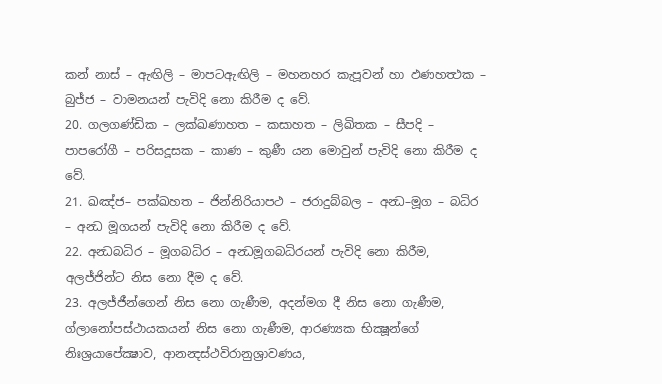කන් නාස් – ඇඟිලි – මාපටඇඟිලි – මහනහර කැපූවන් හා ඵණහත්‍ථක – බුජ්ජ – වාමනයන් පැවිදි නො කිරීම ද වේ.
20. ගලගණ්ඩික – ලක්ඛණාහත – කසාහත – ලිඛිතක – සීපදි – පාපරෝගී – පරිසදූසක – කාණ – කුණී යන මොවුන් පැවිදි නො කිරීම ද වේ.
21. ඛඤ්ජ– පක්ඛහත – ජින්නිරියාපථ – ජරාදුබ්බල – අන්‍ධ–මූග – බධිර – අන්‍ධ මූගයන් පැවිදි නො කිරීම ද වේ.
22. අන්‍ධබධිර – මූගබධිර – අන්‍ධමූගබධිරයන් පැවිදි නො කිරීම, අලජ්ජින්ට නිස නො දීම ද වේ.
23. අලජ්ජීන්ගෙන් නිස නො ගැණීම, අදන්මග දී නිස නො ගැණීම, ග්ලානෝපස්ථායකයන් නිස නො ගැණීම, ආරණ්‍යක භික්‍ෂූන්ගේ නිඃශ්‍රයාපේක්‍ෂාව, ආනන්‍දස්ථවිරානුශ්‍රාවණය,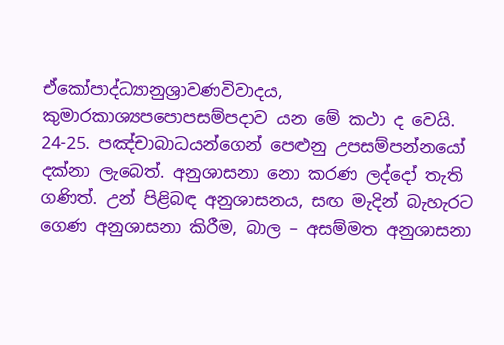ඒකෝපාද්ධ්‍යානුශ්‍රාවණවිවාදය, කුමාරකාශ්‍යපපොපසම්පදාව යන මේ කථා ද වෙයි.
24-25. පඤ්චාබාධයන්ගෙන් පෙළුනු උපසම්පන්නයෝ දක්නා ලැබෙත්. අනුශාසනා නො කරණ ලද්දෝ තැති ගණිත්. උන් පිළිබඳ අනුශාසනය, සඟ මැදින් බැහැරට ගෙණ අනුශාසනා කිරීම, බාල – අසම්මත අනුශාසනා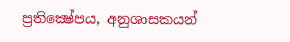ප්‍රතික්‍ෂේපය, අනුශාසකයන්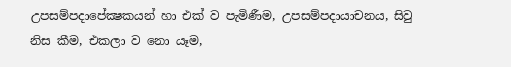උපසම්පදාපේක්‍ෂකයන් හා එක් ව පැමිණීම, උපසම්පදායාචනය, සිවු නිස කීම, එකලා ව නො යෑම,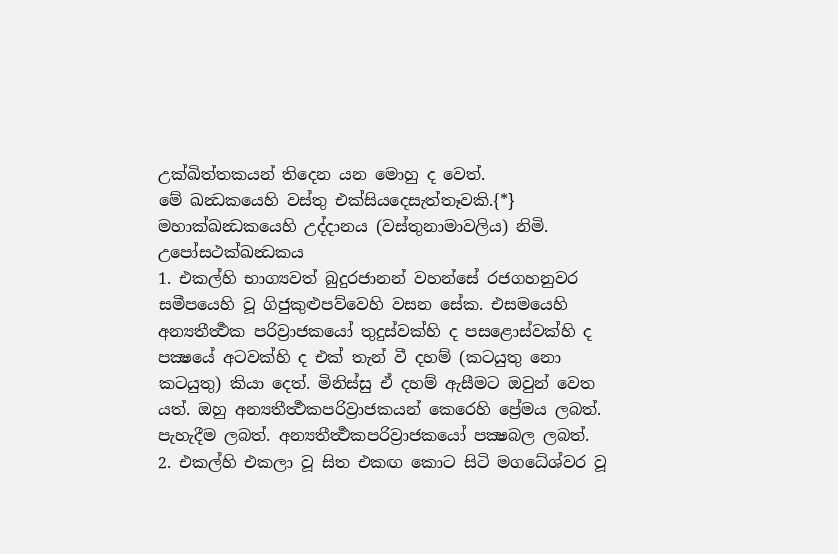උක්ඛිත්තකයන් තිදෙන යන මොහු ද වෙත්.
මේ ඛන්‍ධකයෙහි වස්තු එක්සියදෙසැත්තෑවකි.{*}
මහාක්ඛන්‍ධකයෙහි උද්දානය (වස්තුනාමාවලිය) නිමි.
උපෝසථක්ඛන්‍ධකය
1. එකල්හි භාග්‍යවත් බුදුරජානන් වහන්සේ රජගහනුවර සමීපයෙහි වූ ගිජුකුළුපව්වෙහි වසන සේක. එසමයෙහි අන්‍යතීර්‍ත්‍ථක පරිව්‍රාජකයෝ තුදුස්වක්හි ද පසළොස්වක්හි ද පක්‍ෂයේ අටවක්හි ද එක් තැන් වී දහම් (කටයුතු නො කටයුතු) කියා දෙත්. මිනිස්සු ඒ දහම් ඇසීමට ඔවුන් වෙත යත්. ඔහු අන්‍යතීර්‍ත්‍ථකපරිව්‍රාජකයන් කෙරෙහි ප්‍රේමය ලබත්. පැහැදීම ලබත්. අන්‍යතීර්‍ත්‍ථකපරිව්‍රාජකයෝ පක්‍ෂබල ලබත්.
2. එකල්හි එකලා වූ සිත එකඟ කොට සිටි මගධේශ්වර වූ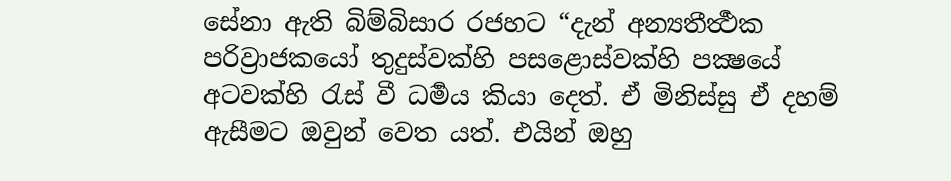සේනා ඇති බිම්බිසාර රජහට “දැන් අන්‍යතීර්‍ත්‍ථක පරිව්‍රාජකයෝ තුදුස්වක්හි පසළොස්වක්හි පක්‍ෂයේ අටවක්හි රැස් වී ධර්‍මය කියා දෙත්. ඒ මිනිස්සු ඒ දහම් ඇසීමට ඔවුන් වෙත යත්. එයින් ඔහු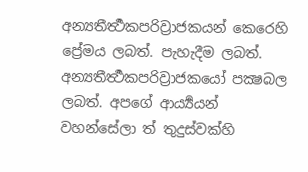අන්‍යතීර්‍ත්‍ථකපරිව්‍රාජකයන් කෙරෙහි ප්‍රේමය ලබත්. පැහැදීම ලබත්. අන්‍යතීර්‍ත්‍ථකපරිව්‍රාජකයෝ පක්‍ෂබල ලබත්. අපගේ ආර්‍ය්‍යයන් වහන්සේලා ත් තුදුස්වක්හි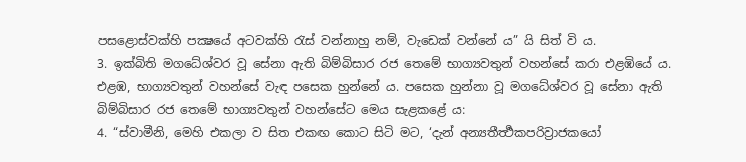පසළොස්වක්හි පක්‍ෂයේ අටවක්හි රැස් වන්නාහු නම්, වැඩෙක් වන්නේ ය” යි සිත් වි ය.
3. ඉක්බිති මගධේශ්වර වූ සේනා ඇති බිම්බිසාර රජ තෙමේ භාග්‍යවතුන් වහන්සේ කරා එළඹියේ ය. එළඹ, භාග්‍යවතුන් වහන්සේ වැඳ පසෙක හුන්නේ ය. පසෙක හුන්නා වූ මගධේශ්වර වූ සේනා ඇති බිම්බිසාර රජ තෙමේ භාග්‍යවතුන් වහන්සේට මෙය සැළකළේ ය:
4. “ස්වාමීනි, මෙහි එකලා ව සිත එකඟ කොට සිටි මට, ‘දැන් අන්‍යතීර්‍ත්‍ථකපරිව්‍රාජකයෝ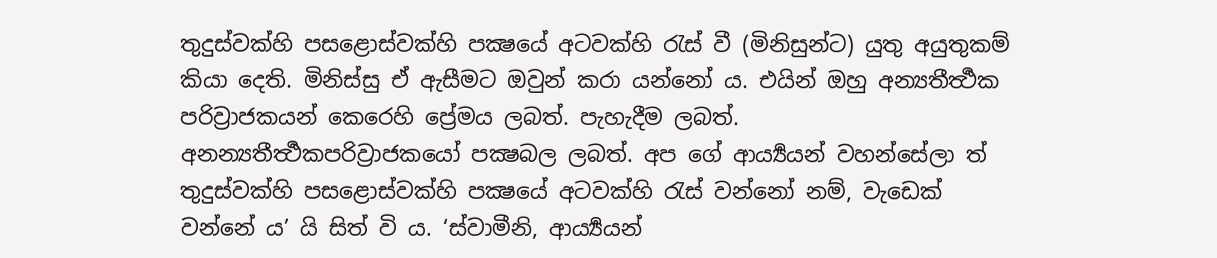තුදුස්වක්හි පසළොස්වක්හි පක්‍ෂයේ අටවක්හි රැස් වී (මිනිසුන්ට) යුතු අයුතුකම් කියා දෙති. මිනිස්සු ඒ ඇසීමට ඔවුන් කරා යන්නෝ ය. එයින් ඔහු අන්‍යතීර්‍ත්‍ථක පරිව්‍රාජකයන් කෙරෙහි ප්‍රේමය ලබත්. පැහැදීම ලබත්. අනන්‍යතීර්‍ත්‍ථකපරිව්‍රාජකයෝ පක්‍ෂබල ලබත්. අප ගේ ආර්‍ය්‍යයන් වහන්සේලා ත් තුදුස්වක්හි පසළොස්වක්හි පක්‍ෂයේ අටවක්හි රැස් වන්නෝ නම්, වැඩෙක් වන්නේ ය’ යි සිත් වි ය. ‘ස්වාමීනි, ආර්‍ය්‍යයන්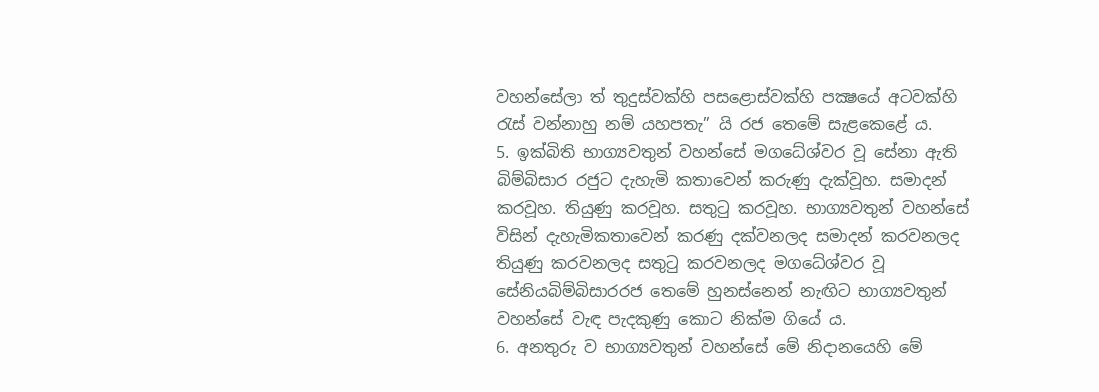වහන්සේලා ත් තුදුස්වක්හි පසළොස්වක්හි පක්‍ෂයේ අටවක්හි රැස් වන්නාහු නම් යහපතැ” යි රජ තෙමේ සැළකෙළේ ය.
5. ඉක්බිති භාග්‍යවතුන් වහන්සේ මගධේශ්වර වූ සේනා ඇති බිම්බිසාර රජුට දැහැමි කතාවෙන් කරුණු දැක්වූහ. සමාදන් කරවූහ. තියුණු කරවූහ. සතුටු කරවූහ. භාග්‍යවතුන් වහන්සේ විසින් දැහැමිකතාවෙන් කරණු දක්වනලද සමාදන් කරවනලද තියුණු කරවනලද සතුටු කරවනලද මගධේශ්වර වූ සේනියබිම්බිසාරරජ තෙමේ හුනස්නෙන් නැඟිට භාග්‍යවතුන් වහන්සේ වැඳ පැදකුණු කොට නික්ම ගියේ ය.
6. අනතුරු ව භාග්‍යවතුන් වහන්සේ මේ නිදානයෙහි මේ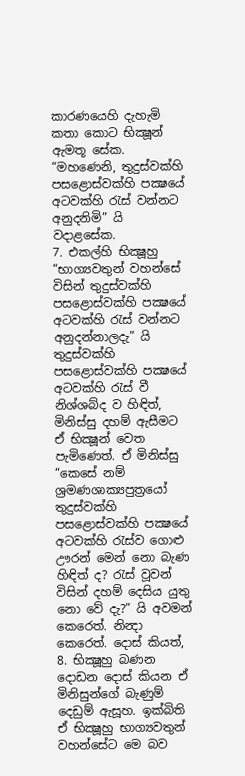කාරණයෙහි දැහැමි කතා කොට භික්‍ෂූන් ඇමතූ සේක. “මහණෙනි, තුදුස්වක්හි පසළොස්වක්හි පක්‍ෂයේ අටවක්හි රැස් වන්නට අනුදනිමි” යි වදාළසේක.
7. එකල්හි භික්‍ෂූහු “භාග්‍යවතුන් වහන්සේ විසින් තුදුස්වක්හි පසළොස්වක්හි පක්‍ෂයේ අටවක්හි රැස් වන්නට අනුදන්නාලදැ” යි තුදුස්වක්හි පසළොස්වක්හි පක්‍ෂයේ අටවක්හි රැස් වී නිශ්ශබ්ද ව හිඳිත්, මිනිස්සු දහම් ඇසීමට ඒ භික්‍ෂූන් වෙත පැමිණෙත්. ඒ මිනිස්සු “කෙසේ නම් ශ්‍රමණශාක්‍යපුත්‍රයෝ තුදුස්වක්හි පසළොස්වක්හි පක්‍ෂයේ අටවක්හි රැස්ව ගොළු ඌරන් මෙන් නො බැණ හිඳිත් ද? රැස් වූවන් විසින් දහම් දෙසිය යුතු නො වේ දැ?” යි අවමන් කෙරෙත්. නින්‍දා කෙරෙත්. දොස් කියත්,
8. භික්‍ෂූහු බණන දොඩන දොස් කියන ඒ මිනිසුන්ගේ බැණුම් දෙඩුම් ඇසූහ. ඉක්බිති ඒ භික්‍ෂූහු භාග්‍යවතුන් වහන්සේට මෙ බව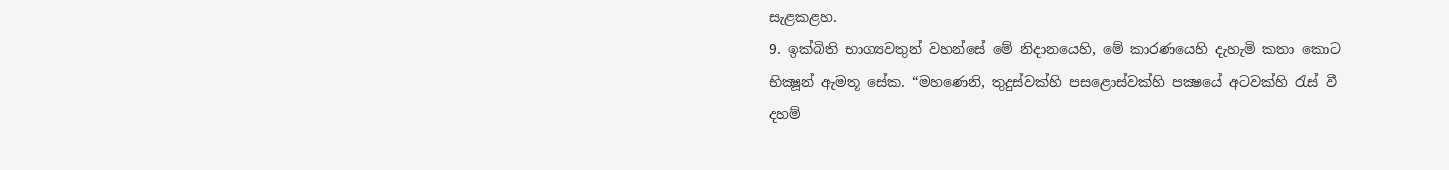සැළකළහ.
9. ඉක්බිති භාග්‍යවතුන් වහන්සේ මේ නිදානයෙහි, මේ කාරණයෙහි දැහැමි කතා කොට භික්‍ෂූන් ඇමතූ සේක. “මහණෙනි, තුදුස්වක්හි පසළොස්වක්හි පක්‍ෂයේ අටවක්හි රැස් වී දහම්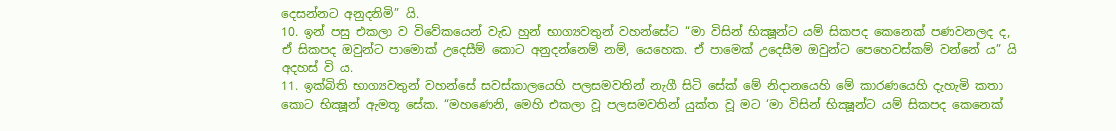දෙසන්නට අනුදනිමි” යි.
10. ඉන් පසු එකලා ව විවේකයෙන් වැඩ හුන් භාග්‍යවතුන් වහන්සේට “මා විසින් භික්‍ෂූන්ට යම් සිකපද කෙනෙක් පණවනලද ද, ඒ සිකපද ඔවුන්ට පාමොක් උදෙසීම් කොට අනුදන්නෙම් නම්, යෙහෙක. ඒ පාමෙක් උදෙසීම ඔවුන්ට පෙහෙවස්කම් වන්නේ ය” යි අදහස් වි ය.
11. ඉක්බිති භාග්‍යවතුන් වහන්සේ සවස්කාලයෙහි පලසමවතින් නැගී සිටි සේක් මේ නිදානයෙහි මේ කාරණයෙහි දැහැමි කතා කොට භික්‍ෂූන් ඇමතූ සේක. “මහණෙනි, මෙහි එකලා වූ පලසමවතින් යුක්ත වූ මට ‘මා විසින් භික්‍ෂූන්ට යම් සිකපද කෙනෙක්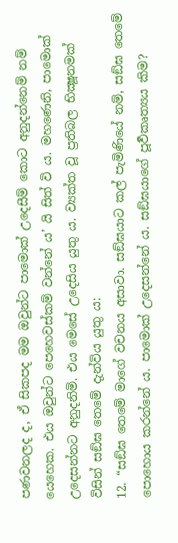පණවනලද ද, ඒ සිකපද මම ඔවුන්ට පාමොක් උදෙසීම් කොට අනුදන්නෙම් නම් යෙහෙක. එය ඔවුන්ට පෙහෙවස්කම් වන්නේ ය’ යි සිත් වි ය. මහණෙනි, පාමොක් උදෙසන්නට අනුදනිමි. එය මෙසේ උදෙසිය යුතු ය. ව්‍යක්ත වූ ප්‍රතිබල භික්‍ෂූනමක් විසින් සඞ්ඝ තෙමේ දැන්විය යුතු ය:
12. “සඞ්ඝ තෙමේ මාගේ වචනය අසාවා. සඞ්ඝයාට කල් පැමිණියේ නම්, සඞ්ඝ තෙමේ පොහොය කරන්නේ ය. පාමොක් උදෙසන්නේ ය. සඞ්ඝයාගේ පූර්‍වකෘත්‍යය කිම?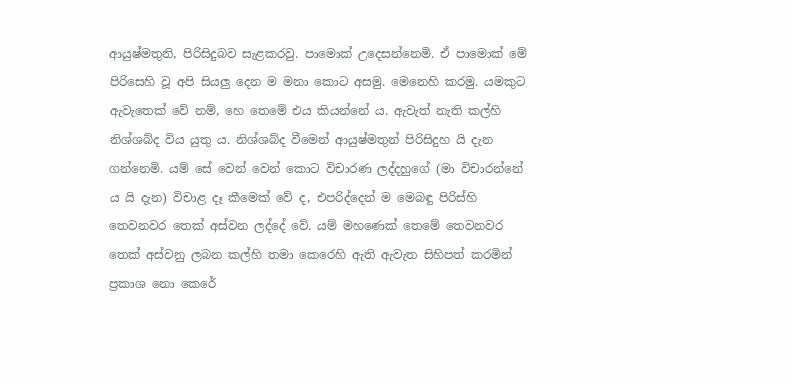ආයුෂ්මතුනි, පිරිසිදුබව සැළකරවු. පාමොක් උදෙසන්නෙමි. ඒ පාමොක් මේ පිරිසෙහි වූ අපි සියලු දෙන ම මනා කොට අසමු. මෙනෙහි කරමු. යමකුට ඇවැතෙක් වේ නම්, හෙ තෙමේ එය කියන්නේ ය. ඇවැත් නැති කල්හි නිශ්ශබ්ද විය යුතු ය. නිශ්ශබ්ද වීමෙන් ආයුෂ්මතුන් පිරිසිදුහ යි දැන ගන්නෙමි. යම් සේ වෙන් වෙන් කොට විචාරණ ලද්දහුගේ (මා විචාරන්නේ ය යි දැන) විචාළ දෑ කීමෙක් වේ ද, එපරිද්දෙන් ම මෙබඳු පිරිස්හි තෙවනවර තෙක් අස්වන ලද්දේ වේ. යම් මහණෙක් තෙමේ තෙවනවර තෙක් අස්වනු ලබන කල්හි තමා කෙරෙහි ඇති ඇවැත සිහිපත් කරමින් ප්‍රකාශ නො කෙරේ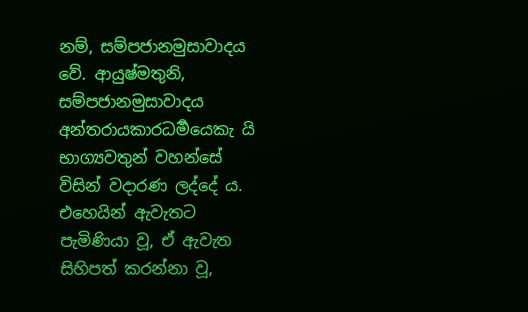නම්, සම්පජානමුසාවාදය වේ. ආයුෂ්මතුනි, සම්පජානමුසාවාදය අන්තරායකාරධර්‍මයෙකැ යි භාග්‍යවතුන් වහන්සේ විසින් වදාරණ ලද්දේ ය. එහෙයින් ඇවැතට පැමිණියා වූ, ඒ ඇවැත සිහිපත් කරන්නා වූ,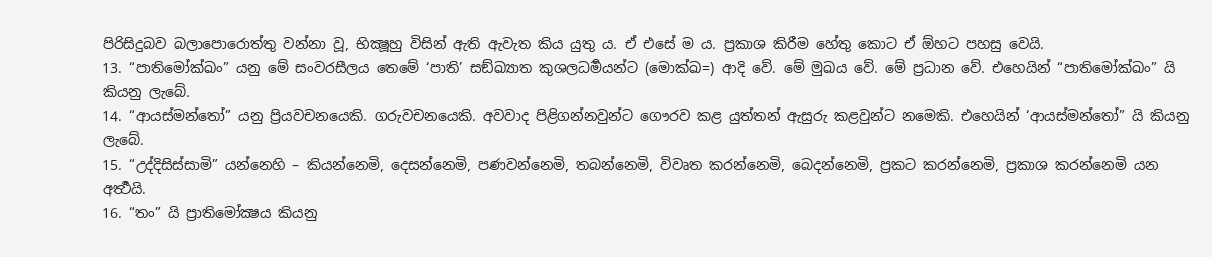පිරිසිදුබව බලාපොරොත්තු වන්නා වූ, භික්‍ෂූහු විසින් ඇති ඇවැත කිය යුතු ය. ඒ එසේ ම ය. ප්‍රකාශ කිරීම හේතු කොට ඒ ඕහට පහසු වෙයි.
13. “පාතිමෝක්ඛං” යනු මේ සංවරසීලය තෙමේ ‘පාති’ සඞ්ඛ්‍යාත කුශලධර්‍මයන්ට (මොක්ඛ=) ආදි වේ. මේ මුඛය වේ. මේ ප්‍රධාන වේ. එහෙයින් “පාතිමෝක්ඛං” යි කියනු ලැබේ.
14. “ආයස්මන්තෝ” යනු ප්‍රියවචනයෙකි. ගරුවචනයෙකි. අවවාද පිළිගන්නවුන්ට ගෞරව කළ යුත්තන් ඇසුරු කළවුන්ට නමෙකි. එහෙයින් ‘ආයස්මන්තෝ” යි කියනු ලැබේ.
15. “උද්දිසිස්සාමි” යන්නෙහි – කියන්නෙමි, දෙසන්නෙමි, පණවන්නෙමි, තබන්නෙමි, විවෘත කරන්නෙමි, බෙදන්නෙමි, ප්‍රකට කරන්නෙමි, ප්‍රකාශ කරන්නෙමි යන අර්‍ත්‍ථයි.
16. “තං” යි ප්‍රාතිමෝක්‍ෂය කියනු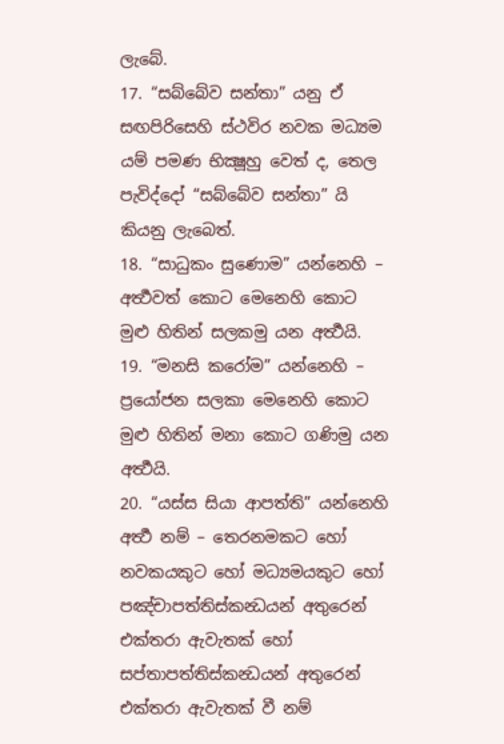ලැබේ.
17. “සබ්බේව සන්තා” යනු ඒ සඟපිරිසෙහි ස්ථවිර නවක මධ්‍යම යම් පමණ භික්‍ෂූහු වෙත් ද, තෙල පැවිද්දෝ “සබ්බේව සන්තා” යි කියනු ලැබෙත්.
18. “සාධුකං සුණොම” යන්නෙහි – අර්‍ත්‍ථවත් කොට මෙනෙහි කොට මුළු හිතින් සලකමු යන අර්‍ත්‍ථයි.
19. “මනසි කරෝම” යන්නෙහි – ප්‍රයෝජන සලකා මෙනෙහි කොට මුළු හිතින් මනා කොට ගණිමු යන අර්‍ත්‍ථයි.
20. “යස්ස සියා ආපත්ති” යන්නෙහි අර්‍ත්‍ථ නම් – තෙරනමකට හෝ නවකයකුට හෝ මධ්‍යමයකුට හෝ පඤ්චාපත්තිස්කන්‍ධයන් අතුරෙන් එක්තරා ඇවැතක් හෝ සප්තාපත්තිස්කන්‍ධයන් අතුරෙන් එක්තරා ඇවැතක් වී නම්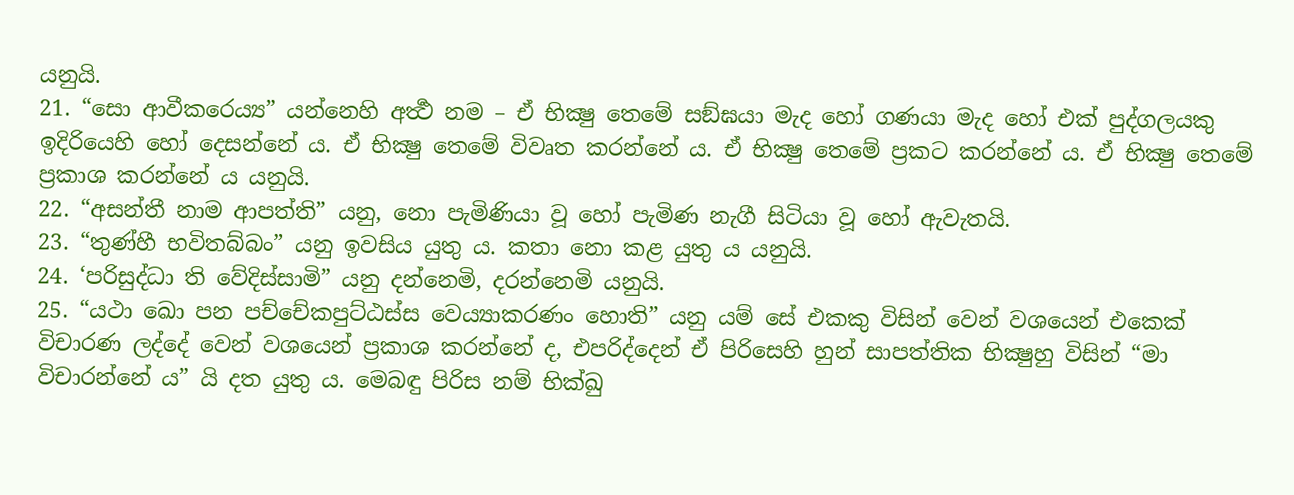යනුයි.
21. “සො ආවීකරෙය්‍ය” යන්නෙහි අර්‍ත්‍ථ නම – ඒ භික්‍ෂු තෙමේ සඞ්ඝයා මැද හෝ ගණයා මැද හෝ එක් පුද්ගලයකු ඉදිරියෙහි හෝ දෙසන්නේ ය. ඒ භික්‍ෂු තෙමේ විවෘත කරන්නේ ය. ඒ භික්‍ෂු තෙමේ ප්‍රකට කරන්නේ ය. ඒ භික්‍ෂු තෙමේ ප්‍රකාශ කරන්නේ ය යනුයි.
22. “අසන්තී නාම ආපත්ති” යනු, නො පැමිණියා වූ හෝ පැමිණ නැගී සිටියා වූ හෝ ඇවැතයි.
23. “තුණ්හී භවිතබ්බං” යනු ඉවසිය යුතු ය. කතා නො කළ යුතු ය යනුයි.
24. ‘පරිසුද්ධා ති වේදිස්සාමි” යනු දන්නෙමි, දරන්නෙමි යනුයි.
25. “යථා ඛො පන පච්චේකපුට්ඨස්ස වෙය්‍යාකරණං හොති” යනු යම් සේ එකකු විසින් වෙන් වශයෙන් එකෙක් විචාරණ ලද්දේ වෙන් වශයෙන් ප්‍රකාශ කරන්නේ ද, එපරිද්දෙන් ඒ පිරිසෙහි හුන් සාපත්තික භික්‍ෂුහු විසින් “මා විචාරන්නේ ය” යි දත යුතු ය. මෙබඳු පිරිස නම් භික්ඛු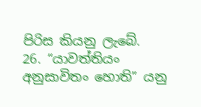පිරිස කියනු ලැබේ.
26. “යාවත්තියං අනුසාවිතං හොති” යනු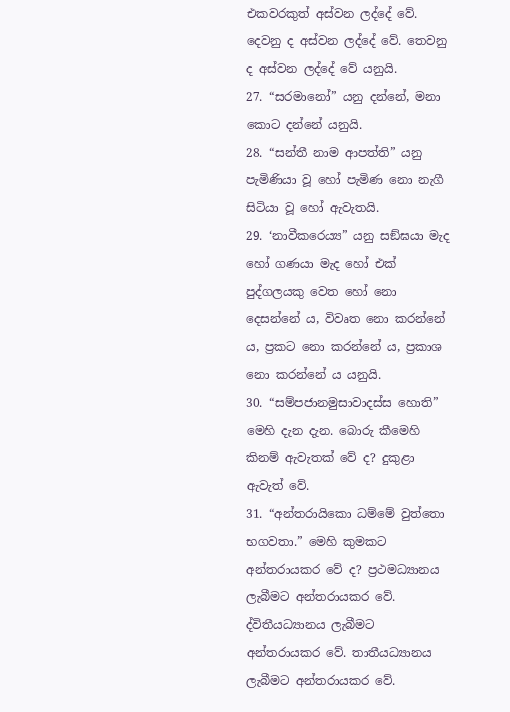එකවරකුත් අස්වන ලද්දේ වේ. දෙවනු ද අස්වන ලද්දේ වේ. තෙවනු ද අස්වන ලද්දේ වේ යනුයි.
27. “සරමානෝ” යනු දන්නේ, මනා කොට දන්නේ යනුයි.
28. “සන්තී නාම ආපත්ති” යනු පැමිණියා වූ හෝ පැමිණ නො නැගී සිටියා වූ හෝ ඇවැතයි.
29. ‘නාවීකරෙය්‍ය” යනු සඞ්ඝයා මැද හෝ ගණයා මැද හෝ එක් පුද්ගලයකු වෙත හෝ නො දෙසන්නේ ය, විවෘත නො කරන්නේ ය, ප්‍රකට නො කරන්නේ ය, ප්‍රකාශ නො කරන්නේ ය යනුයි.
30. “සම්පජානමුසාවාදස්ස හොති” මෙහි දැන දැන. බොරු කීමෙහි කිනම් ඇවැතක් වේ ද? දුකුළා ඇවැත් වේ.
31. “අන්තරායිකො ධම්මේ වුත්තො භගවතා.” මෙහි කුමකට අන්තරායකර වේ ද? ප්‍රථමධ්‍යානය ලැබීමට අන්තරායකර වේ. ද්විතීයධ්‍යානය ලැබීමට අන්තරායකර වේ. තාතීයධ්‍යානය ලැබීමට අන්තරායකර වේ.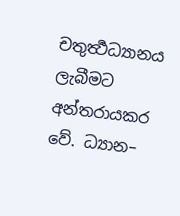චතුර්‍ත්‍ථධ්‍යානය ලැබීමට අන්තරායකර වේ. ධ්‍යාන–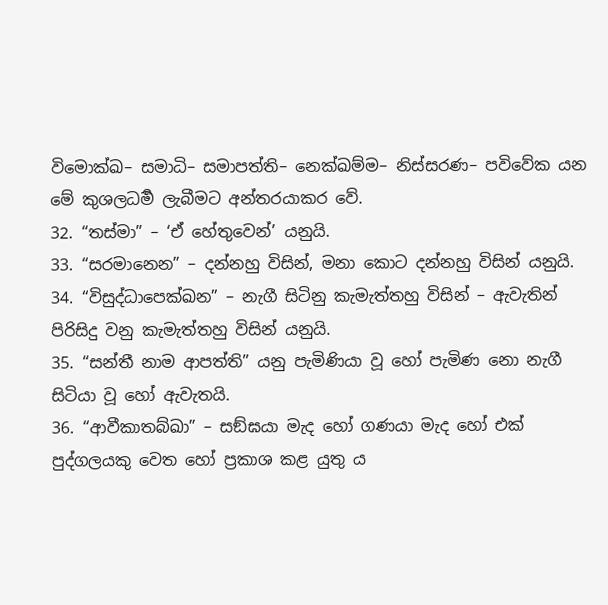විමොක්ඛ– සමාධි– සමාපත්ති– නෙක්ඛම්ම– නිස්සරණ– පවිවේක යන මේ කුශලධර්‍ම ලැබීමට අන්තරයාකර වේ.
32. “තස්මා” – ‘ඒ හේතුවෙන්’ යනුයි.
33. “සරමානෙන” – දන්නහු විසින්, මනා කොට දන්නහු විසින් යනුයි.
34. “විසුද්ධාපෙක්ඛන” – නැගී සිටිනු කැමැත්තහු විසින් – ඇවැතින් පිරිසිදු වනු කැමැත්තහු විසින් යනුයි.
35. “සන්තී නාම ආපත්ති” යනු පැමිණියා වූ හෝ පැමිණ නො නැගී සිටියා වූ හෝ ඇවැතයි.
36. “ආවීකාතබ්ඛා” – සඞ්ඝයා මැද හෝ ගණයා මැද හෝ එක් පුද්ගලයකු වෙත හෝ ප්‍රකාශ කළ යුතු ය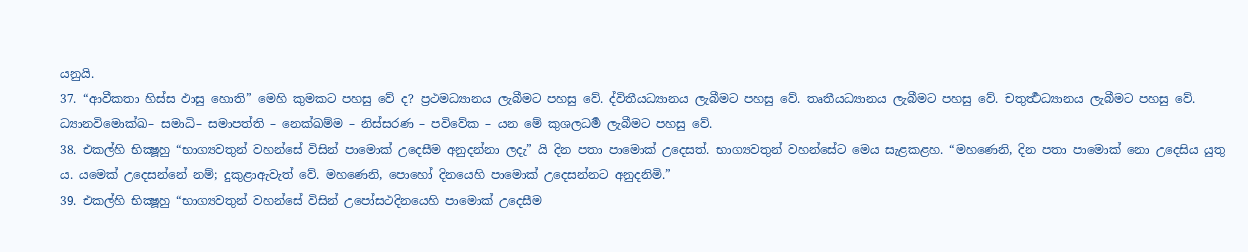යනුයි.
37. “ආවීකතා හිස්ස ඵාසු හොති” මෙහි කුමකට පහසු වේ ද? ප්‍රථමධ්‍යානය ලැබීමට පහසු වේ. ද්විතීයධ්‍යානය ලැබීමට පහසු වේ. තෘතීයධ්‍යානය ලැබීමට පහසු වේ. චතුර්‍ත්‍ථධ්‍යානය ලැබීමට පහසු වේ. ධ්‍යානවිමොක්ඛ– සමාධි– සමාපත්ති – නෙක්ඛම්ම – නිස්සරණ – පවිවේක – යන මේ කුශලධර්‍ම ලැබීමට පහසු වේ.
38. එකල්හි භික්‍ෂූහු “භාග්‍යවතුන් වහන්සේ විසින් පාමොක් උදෙසීම අනුදන්නා ලදැ” යි දින පතා පාමොක් උදෙසත්. භාග්‍යවතුන් වහන්සේට මෙය සැළකළහ. “මහණෙනි, දින පතා පාමොක් නො උදෙසිය යුතු ය. යමෙක් උදෙසන්නේ නම්; දුකුළාඇවැත් වේ. මහණෙනි, පොහෝ දිනයෙහි පාමොක් උදෙසන්නට අනුදනිමි.”
39. එකල්හි භික්‍ෂූහු “භාග්‍යවතුන් වහන්සේ විසින් උපෝසථදිනයෙහි පාමොක් උදෙසීම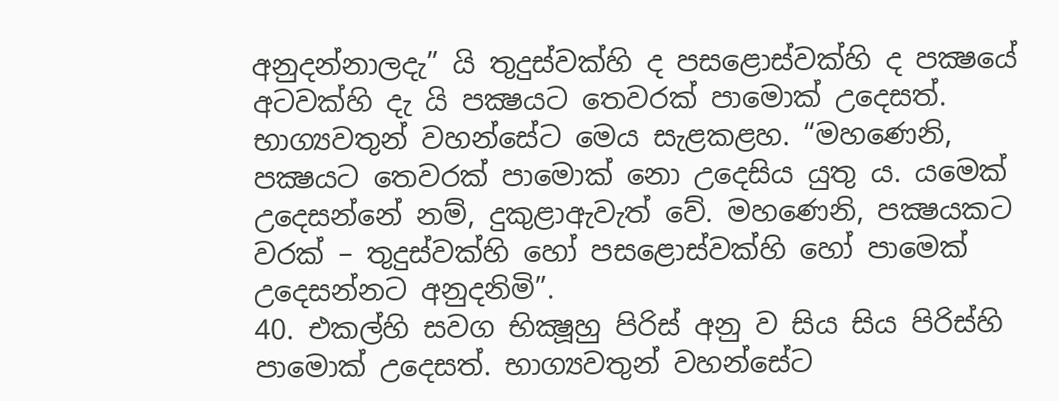අනුදන්නාලදැ” යි තුදුස්වක්හි ද පසළොස්වක්හි ද පක්‍ෂයේ අටවක්හි දැ යි පක්‍ෂයට තෙවරක් පාමොක් උදෙසත්. භාග්‍යවතුන් වහන්සේට මෙය සැළකළහ. “මහණෙනි, පක්‍ෂයට තෙවරක් පාමොක් නො උදෙසිය යුතු ය. යමෙක් උදෙසන්නේ නම්, දුකුළාඇවැත් වේ. මහණෙනි, පක්‍ෂයකට වරක් – තුදුස්වක්හි හෝ පසළොස්වක්හි හෝ පාමෙක් උදෙසන්නට අනුදනිමි”.
40. එකල්හි සවග භික්‍ෂූහු පිරිස් අනු ව සිය සිය පිරිස්හි පාමොක් උදෙසත්. භාග්‍යවතුන් වහන්සේට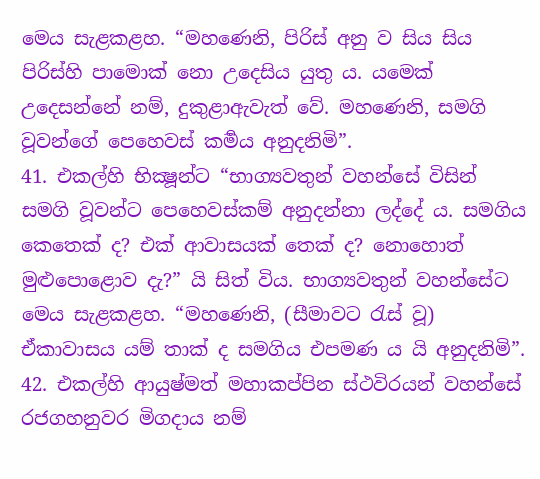මෙය සැළකළහ. “මහණෙනි, පිරිස් අනු ව සිය සිය පිරිස්හි පාමොක් නො උදෙසිය යුතු ය. යමෙක් උදෙසන්නේ නම්, දුකුළාඇවැත් වේ. මහණෙනි, සමගි වූවන්ගේ පෙහෙවස් කර්‍මය අනුදනිමි”.
41. එකල්හි භික්‍ෂූන්ට “භාග්‍යවතුන් වහන්සේ විසින් සමගි වූවන්ට පෙහෙවස්කම් අනුදන්නා ලද්දේ ය. සමගිය කෙතෙක් ද? එක් ආවාසයක් තෙක් ද? නොහොත් මුළුපොළොව දැ?” යි සිත් විය. භාග්‍යවතුන් වහන්සේට මෙය සැළකළහ. “මහණෙනි, (සීමාවට රැස් වූ) ඒකාවාසය යම් තාක් ද සමගිය එපමණ ය යි අනුදනිමි”.
42. එකල්හි ආයුෂ්මත් මහාකප්පින ස්ථවිරයන් වහන්සේ රජගහනුවර මිගදාය නම්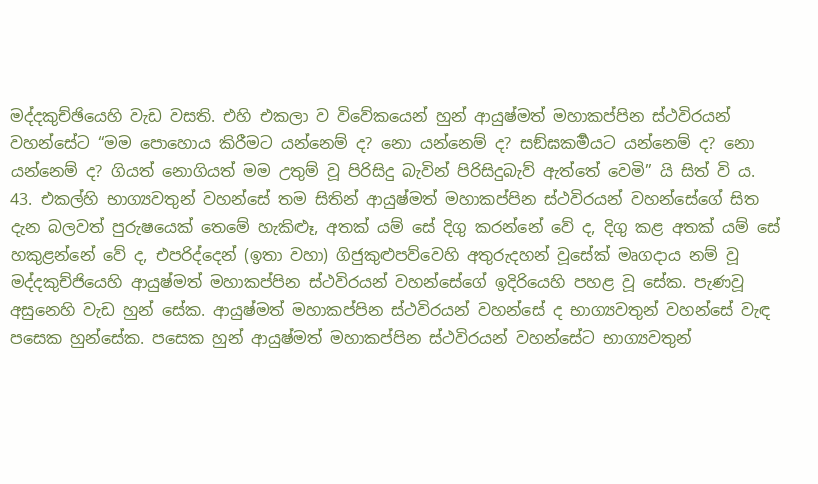මද්දකුච්ඡියෙහි වැඩ වසති. එහි එකලා ව විවේකයෙන් හුන් ආයුෂ්මත් මහාකප්පින ස්ථවිරයන් වහන්සේට “මම පොහොය කිරීමට යන්නෙම් ද? නො යන්නෙම් ද? සඞ්ඝකර්‍මයට යන්නෙම් ද? නො යන්නෙම් ද? ගියත් නොගියත් මම උතුම් වූ පිරිසිදු බැවින් පිරිසිදුබැව් ඇත්තේ වෙමි” යි සිත් වි ය.
43. එකල්හි භාග්‍යවතුන් වහන්සේ තම සිතින් ආයුෂ්මත් මහාකප්පින ස්ථවිරයන් වහන්සේගේ සිත දැන බලවත් පුරුෂයෙක් තෙමේ හැකිළූ, අතක් යම් සේ දිගු කරන්නේ වේ ද, දිගු කළ අතක් යම් සේ හකුළන්නේ වේ ද, එපරිද්දෙන් (ඉතා වහා) ගිජුකුළුපව්වෙහි අතුරුදහන් වූසේක් මෘගදාය නම් වූ මද්දකුච්ජියෙහි ආයුෂ්මත් මහාකප්පින ස්ථවිරයන් වහන්සේගේ ඉදිරියෙහි පහළ වූ සේක. පැණවූ අසුනෙහි වැඩ හුන් සේක. ආයුෂ්මත් මහාකප්පින ස්ථවිරයන් වහන්සේ ද භාග්‍යවතුන් වහන්සේ වැඳ පසෙක හුන්සේක. පසෙක හුන් ආයුෂ්මත් මහාකප්පින ස්ථවිරයන් වහන්සේට භාග්‍යවතුන්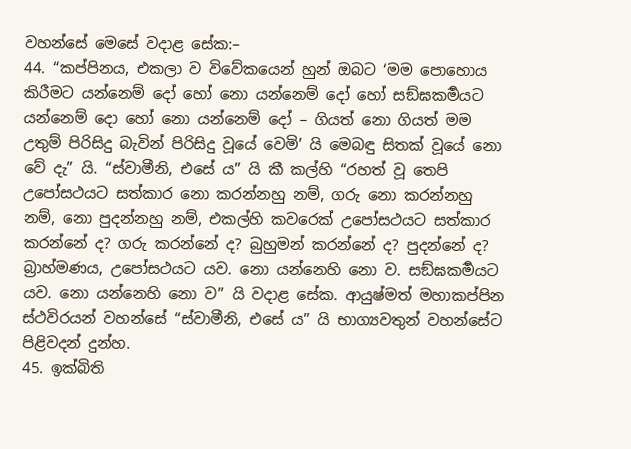වහන්සේ මෙසේ වදාළ සේක:–
44. “කප්පිනය, එකලා ව විවේකයෙන් හුන් ඔබට ‘මම පොහොය කිරීමට යන්නෙම් දෝ හෝ නො යන්නෙම් දෝ හෝ සඞ්ඝකර්‍මයට යන්නෙම් දො හෝ නො යන්නෙම් දෝ – ගියත් නො ගියත් මම උතුම් පිරිසිදු බැවින් පිරිසිදු වූයේ වෙමි’ යි මෙබඳු සිතක් වූයේ නො වේ දැ” යි. “ස්වාමීනි, එසේ ය” යි කී කල්හි “රහත් වූ තෙපි උපෝසථයට සත්කාර නො කරන්නහු නම්, ගරු නො කරන්නහු නම්, නො පුදන්නහු නම්, එකල්හි කවරෙක් උපෝසථයට සත්කාර කරන්නේ ද? ගරු කරන්නේ ද? බුහුමන් කරන්නේ ද? පුදන්නේ ද? බ්‍රාහ්මණය, උපෝසථයට යව. නො යන්නෙහි නො ව. සඞ්ඝකර්‍මයට යව. නො යන්නෙහි නො ව” යි වදාළ සේක. ආයුෂ්මත් මහාකප්පින ස්ථවිරයන් වහන්සේ “ස්වාමීනි, එසේ ය” යි භාග්‍යවතුන් වහන්සේට පිළිවදන් දුන්හ.
45. ඉක්බිති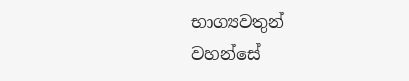භාග්‍යවතුන් වහන්සේ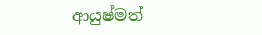ආයුෂ්මත්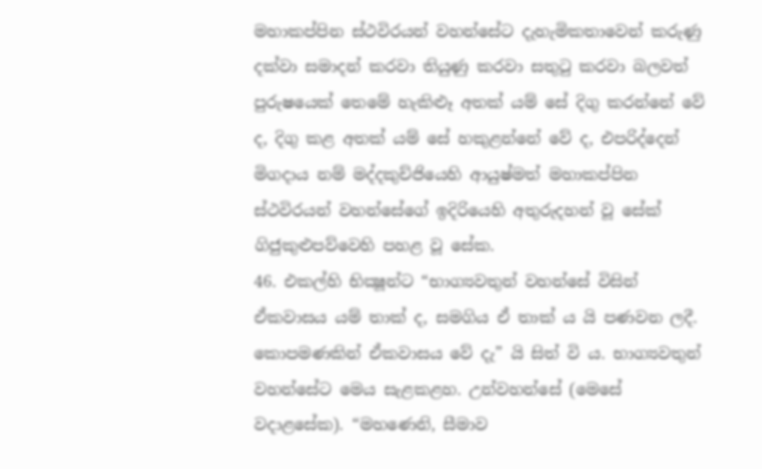මහාකප්පින ස්ථවිරයන් වහන්සේට දැහැමිකතාවෙන් කරුණු දක්වා සමාදන් කරවා තියුණු කරවා සතුටු කරවා බලවත් පුරුෂයෙක් තෙමේ හැකිළූ අතක් යම් සේ දිගු කරන්නේ වේ ද, දිගු කළ අතක් යම් සේ හකුළන්නේ වේ ද, එපරිද්දෙන් මිගදාය නම් මද්දකුච්ජියෙහි ආයුෂ්මත් මහාකප්පින ස්ථවිරයන් වහන්සේගේ ඉදිරියෙහි අතුරුදහන් වූ සේක් ගිජුකුළුපව්වෙහි පහළ වූ සේක.
46. එකල්හි භික්‍ෂූන්ට “භාග්‍යවතුන් වහන්සේ විසින් ඒකවාසය යම් තාක් ද, සමගිය ඒ තාක් ය යි පණවන ලදී. කොපමණකින් ඒකවාසය වේ දැ” යි සිත් වි ය. භාග්‍යවතුන් වහන්සේට මෙය සැළකළහ. උන්වහන්සේ (මෙසේ වදාළසේක). “මහණෙනි, සීමාව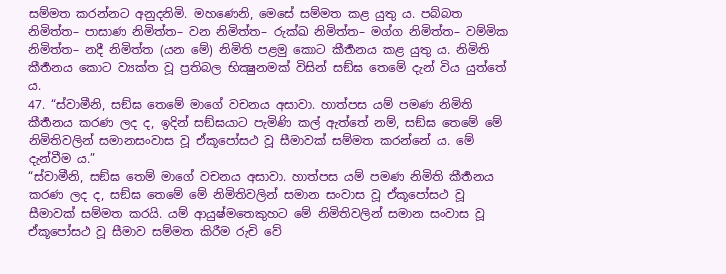සම්මත කරන්නට අනුදනිමි. මහණෙනි, මෙසේ සම්මත කළ යුතු ය. පබ්බත නිමිත්ත– පාසාණ නිමිත්ත– වන නිමිත්ත– රුක්ඛ නිමිත්ත– මග්ග නිමිත්ත– වම්මික නිමිත්ත– නදී නිමිත්ත (යන මේ) නිමිති පළමු කොට කීර්‍තනය කළ යුතු ය. නිමිති කීර්‍තනය කොට ව්‍යක්ත වූ ප්‍රතිබල භික්‍ෂුනමක් විසින් සඞ්ඝ තෙමේ දැන් විය යුත්තේ ය.
47. “ස්වාමීනි, සඞ්ඝ තෙමේ මාගේ වචනය අසාවා. හාත්පස යම් පමණ නිමිති කීර්‍තනය කරණ ලද ද, ඉදින් සඞ්ඝයාට පැමිණි කල් ඇත්තේ නම්, සඞ්ඝ තෙමේ මේ නිමිතිවලින් සමානසංවාස වූ ඒකූපෝසථ වූ සීමාවක් සම්මත කරන්නේ ය. මේ දැන්වීම ය.”
“ස්වාමීනි, සඞ්ඝ තෙම් මාගේ වචනය අසාවා. හාත්පස යම් පමණ නිමිති කීර්‍තනය කරණ ලද ද, සඞ්ඝ තෙමේ මේ නිමිතිවලින් සමාන සංවාස වූ ඒකූපෝසථ වූ සීමාවක් සම්මත කරයි. යම් ආයුෂ්මතෙකුහට මේ නිමිතිවලින් සමාන සංවාස වූ ඒකූපෝසථ වූ සීමාව සම්මත කිරීම රුචි වේ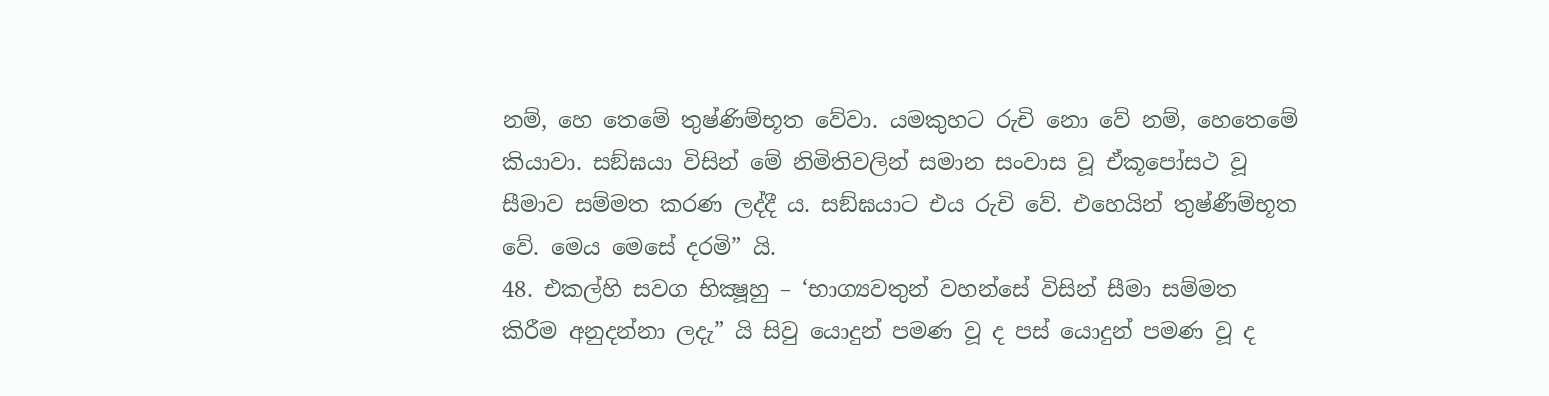නම්, හෙ තෙමේ තුෂ්ණිම්භූත වේවා. යමකුහට රුචි නො වේ නම්, හෙතෙමේ කියාවා. සඞ්ඝයා විසින් මේ නිමිතිවලින් සමාන සංවාස වූ ඒකූපෝසථ වූ සීමාව සම්මත කරණ ලද්දී ය. සඞ්ඝයාට එය රුචි වේ. එහෙයින් තුෂ්ණීම්භූත වේ. මෙය මෙසේ දරමි” යි.
48. එකල්හි සවග භික්‍ෂූහු – ‘භාග්‍යවතුන් වහන්සේ විසින් සීමා සම්මත කිරීම අනුදන්නා ලදැ” යි සිවු යොදුන් පමණ වූ ද පස් යොදුන් පමණ වූ ද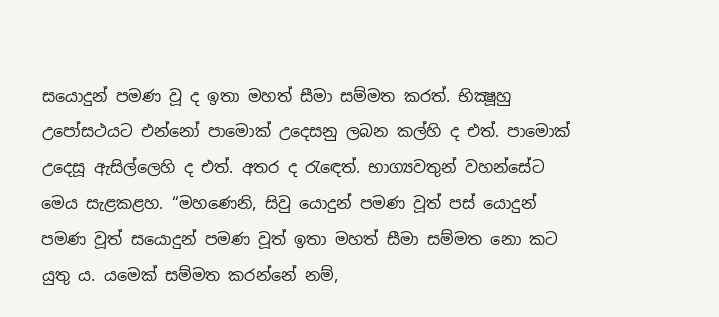සයොදුන් පමණ වූ ද ඉතා මහත් සීමා සම්මත කරත්. භික්‍ෂූහු උපෝසථයට එන්නෝ පාමොක් උදෙසනු ලබන කල්හි ද එත්. පාමොක් උදෙසූ ඇසිල්ලෙහි ද එත්. අතර ද රැඳෙත්. භාග්‍යවතුන් වහන්සේට මෙය සැළකළහ. “මහණෙනි, සිවු යොදුන් පමණ වූත් පස් යොදුන් පමණ වූත් සයොදුන් පමණ වූත් ඉතා මහත් සීමා සම්මත නො කට යුතු ය. යමෙක් සම්මත කරන්නේ නම්,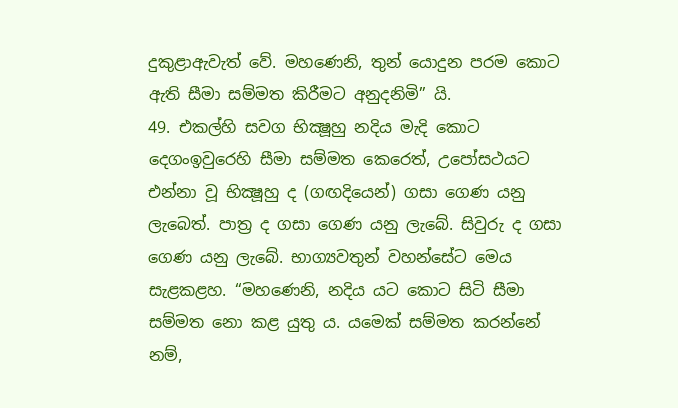දුකුළාඇවැත් වේ. මහණෙනි, තුන් යොදුන පරම කොට ඇති සීමා සම්මත කිරීමට අනුදනිමි” යි.
49. එකල්හි සවග භික්‍ෂූහු නදිය මැදි කොට දෙගංඉවුරෙහි සීමා සම්මත කෙරෙත්, උපෝසථයට එන්නා වූ භික්‍ෂූහු ද (ගඟදියෙන්) ගසා ගෙණ යනු ලැබෙත්. පාත්‍ර ද ගසා ගෙණ යනු ලැබේ. සිවුරු ද ගසා ගෙණ යනු ලැබේ. භාග්‍යවතුන් වහන්සේට මෙය සැළකළහ. “මහණෙනි, නදිය යට කොට සිටි සීමා සම්මත නො කළ යුතු ය. යමෙක් සම්මත කරන්නේ නම්,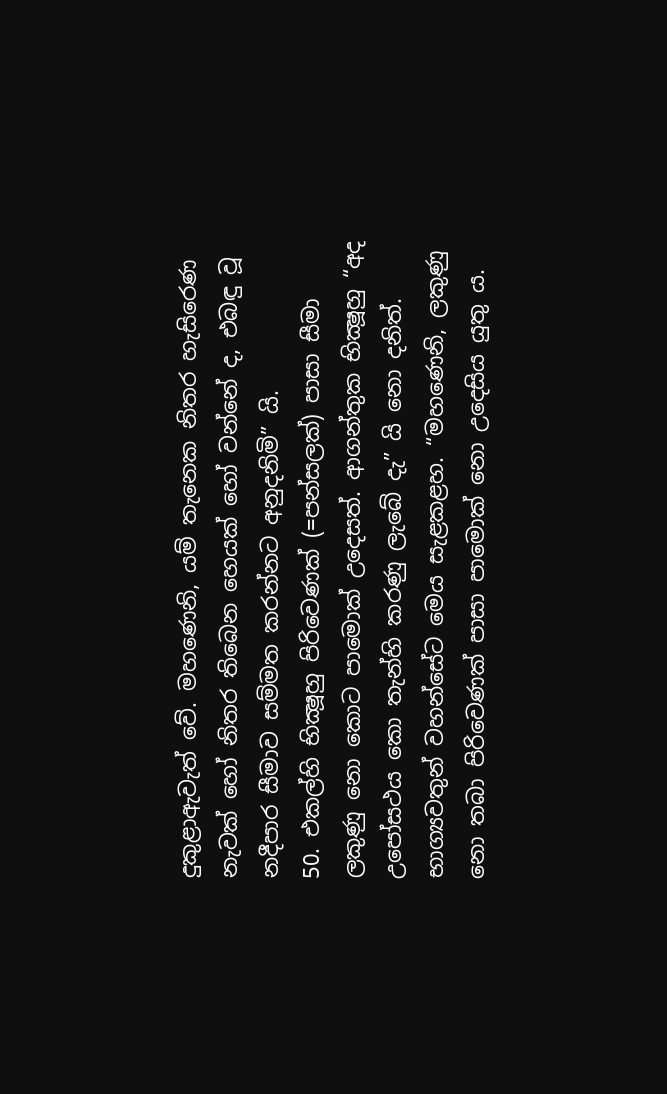දුකුළාඇවැත් වේ. මහණෙනි, යම් තැනෙක නිතර හැසිරෙණ නැවක් හෝ නිතර තිබෙන හෙයක් හෝ වන්නේ ද, එබඳු වූ නදීපාර සීමාව සම්මත කරන්නට අනුදනිමි” යි.
50. එකල්හි භික්‍ෂූහු පිරිවෙණක් (=පන්සලක්) පාසා සීමා ලකුණු නො කොට පාමොක් උදෙසත්. ආගන්තුක භික්‍ෂූහු “අද උපෝසථය කො තැන්හි කරණු ලැබේ දැ” යි නො දනිත්. භාග්‍යවතුන් වහන්සේට මෙය සැළකළහ. “මහණෙනි, ලකුණු නො තබා පිරිවෙණක් පාසා පාමොක් නො උදෙසිය යුතු ය.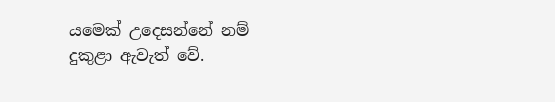යමෙක් උදෙසන්නේ නම් දුකුළා ඇවැත් වේ.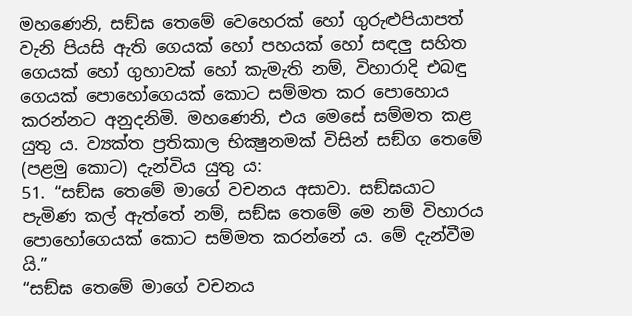මහණෙනි, සඞ්ඝ තෙමේ වෙහෙරක් හෝ ගුරුළුපියාපත් වැනි පියසි ඇති ගෙයක් හෝ පහයක් හෝ සඳලු සහිත ගෙයක් හෝ ගුහාවක් හෝ කැමැති නම්, විහාරාදි එබඳු ගෙයක් පොහෝගෙයක් කොට සම්මත කර පොහොය කරන්නට අනුදනිමි. මහණෙනි, එය මෙසේ සම්මත කළ යුතු ය. ව්‍යක්ත ප්‍රතිකාල භික්‍ෂුනමක් විසින් සඞ්ග තෙමේ (පළමු කොට) දැන්විය යුතු ය:
51. “සඞ්ඝ තෙමේ මාගේ වචනය අසාවා. සඞ්ඝයාට පැමිණ කල් ඇත්තේ නම්, සඞ්ඝ තෙමේ මෙ නම් විහාරය පොහෝගෙයක් කොට සම්මත කරන්නේ ය. මේ දැන්වීම යි.”
“සඞ්ඝ තෙමේ මාගේ වචනය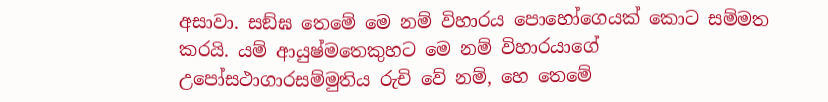අසාවා. සඞ්ඝ තෙමේ මෙ නම් විහාරය පොහෝගෙයක් කොට සම්මත කරයි. යම් ආයුෂ්මතෙකුහට මෙ නම් විහාරයාගේ උපෝසථාගාරසම්මුතිය රුචි වේ නම්, හෙ තෙමේ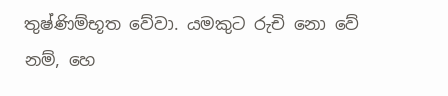තුෂ්ණිම්භූත වේවා. යමකුට රුචි නො වේ නම්, හෙ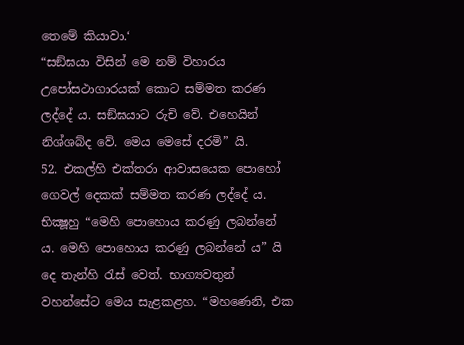තෙමේ කියාවා.‘
“සඞ්ඝයා විසින් මෙ නම් විහාරය උපෝසථාගාරයක් කොට සම්මත කරණ ලද්දේ ය. සඞ්ඝයාට රුචි වේ. එහෙයින් නිශ්ශබ්ද වේ. මෙය මෙසේ දරමි” යි.
52. එකල්හි එක්තරා ආවාසයෙක පොහෝ ගෙවල් දෙකක් සම්මත කරණ ලද්දේ ය. භික්‍ෂූහු “මෙහි පොහොය කරණු ලබන්නේ ය. මෙහි පොහොය කරණු ලබන්නේ ය” යි දෙ තැන්හි රැස් වෙත්. භාග්‍යවතුන් වහන්සේට මෙය සැළකළහ. “මහණෙනි, එක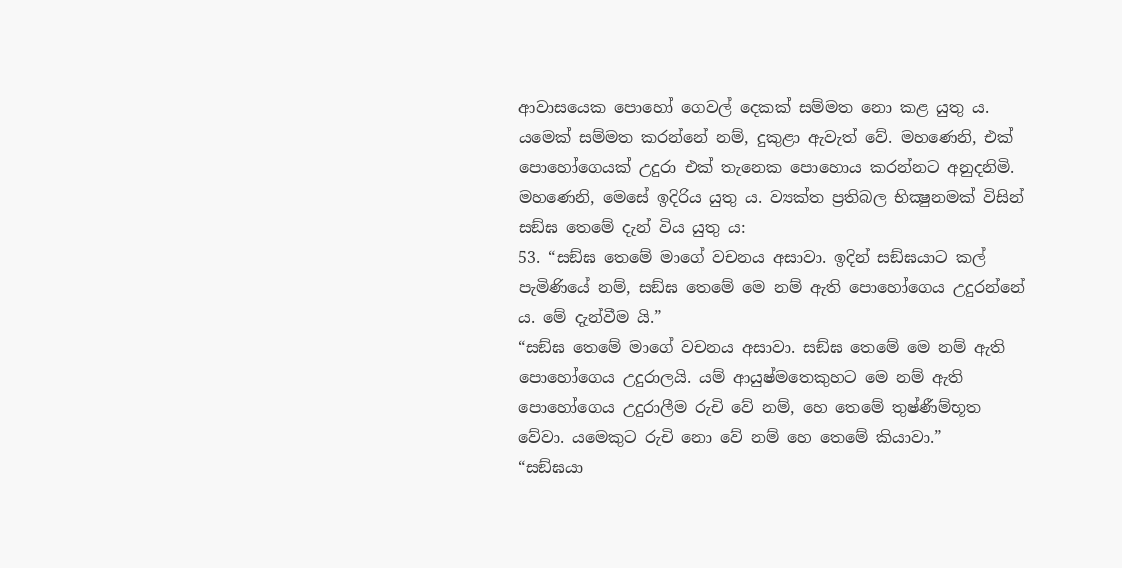ආවාසයෙක පොහෝ ගෙවල් දෙකක් සම්මත නො කළ යුතු ය. යමෙක් සම්මත කරන්නේ නම්, දුකුළා ඇවැත් වේ. මහණෙනි, එක් පොහෝගෙයක් උදුරා එක් තැනෙක පොහොය කරන්නට අනුදනිමි. මහණෙනි, මෙසේ ඉදිරිය යුතු ය. ව්‍යක්ත ප්‍රතිබල භික්‍ෂුනමක් විසින් සඞ්ඝ තෙමේ දැන් විය යුතු ය:
53. “සඞ්ඝ තෙමේ මාගේ වචනය අසාවා. ඉදින් සඞ්ඝයාට කල් පැමිණියේ නම්, සඞ්ඝ තෙමේ මෙ නම් ඇති පොහෝගෙය උදුරන්නේ ය. මේ දැන්වීම යි.”
“සඞ්ඝ තෙමේ මාගේ වචනය අසාවා. සඞ්ඝ තෙමේ මෙ නම් ඇති පොහෝගෙය උදුරාලයි. යම් ආයුෂ්මතෙකුහට මෙ නම් ඇති පොහෝගෙය උදුරාලීම රුචි වේ නම්, හෙ තෙමේ තුෂ්ණීම්භූත වේවා. යමෙකුට රුචි නො වේ නම් හෙ තෙමේ කියාවා.”
“සඞ්ඝයා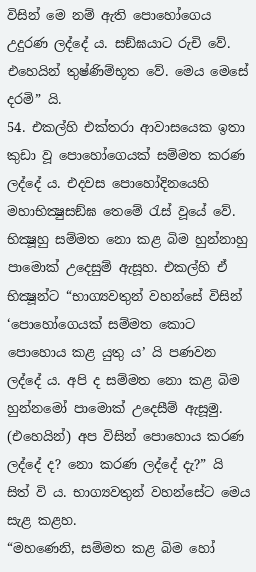විසින් මෙ නම් ඇති පොහෝගෙය උදුරණ ලද්දේ ය. සඞ්ඝයාට රුචි වේ. එහෙයින් තුෂ්ණිම්භූත වේ. මෙය මෙසේ දරමි” යි.
54. එකල්හි එක්තරා ආවාසයෙක ඉතා කුඩා වූ පොහෝගෙයක් සම්මත කරණ ලද්දේ ය. එදවස පොහෝදිනයෙහි මහාභික්‍ෂුසඞ්ඝ තෙමේ රැස් වූයේ වේ. භික්‍ෂූහු සම්මත නො කළ බිම හුන්නාහු පාමොක් උදෙසුම් ඇසූහ. එකල්හි ඒ භික්‍ෂූන්ට “භාග්‍යවතුන් වහන්සේ විසින් ‘පොහෝගෙයක් සම්මත කොට පොහොය කළ යුතු ය’ යි පණවන ලද්දේ ය. අපි ද සම්මත නො කළ බිම හුන්නමෝ පාමොක් උදෙසීම් ඇසූමු. (එහෙයින්) අප විසින් පොහොය කරණ ලද්දේ ද? නො කරණ ලද්දේ දැ?” යි සිත් වි ය. භාග්‍යවතුන් වහන්සේට මෙය සැළ කළහ.
“මහණෙනි, සම්මත කළ බිම හෝ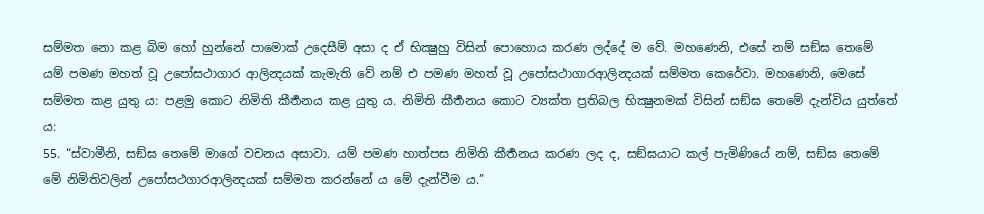සම්මත නො කළ බිම හෝ හුන්නේ පාමොක් උදෙසීම් අසා ද ඒ භික්‍ෂුහු විසින් පොහොය කරණ ලද්දේ ම වේ. මහණෙනි, එසේ නම් සඞ්ඝ තෙමේ යම් පමණ මහත් වූ උපෝසථාගාර ආලින්‍දයක් කැමැති වේ නම් එ පමණ මහත් වූ උපෝසථාගාරආලින්‍දයක් සම්මත කෙරේවා. මහණෙනි, මෙසේ සම්මත කළ යුතු ය: පළමු කොට නිමිති කීර්‍තනය කළ යුතු ය. නිමිති කීර්‍තනය කොට ව්‍යක්ත ප්‍රතිබල භික්‍ෂුනමක් විසින් සඞ්ඝ තෙමේ දැන්විය යුත්තේ ය:
55. “ස්වාමීනි, සඞ්ඝ තෙමේ මාගේ වචනය අසාවා. යම් පමණ හාත්පස නිමිති කීර්‍තනය කරණ ලද ද, සඞ්ඝයාට කල් පැමිණියේ නම්, සඞ්ඝ තෙමේ මේ නිමිතිවලින් උපෝසථගාරආලින්‍දයක් සම්මත කරන්නේ ය මේ දැන්වීම ය.”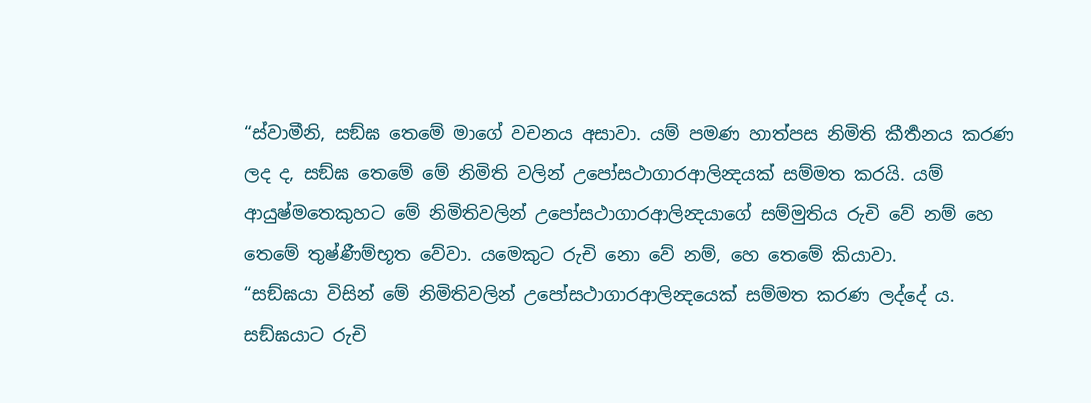“ස්වාමීනි, සඞ්ඝ තෙමේ මාගේ වචනය අසාවා. යම් පමණ හාත්පස නිමිති කීර්‍තනය කරණ ලද ද, සඞ්ඝ තෙමේ මේ නිමිති වලින් උපෝසථාගාරආලින්‍දයක් සම්මත කරයි. යම් ආයුෂ්මතෙකුහට මේ නිමිතිවලින් උපෝසථාගාරආලින්‍දයාගේ සම්මුතිය රුචි වේ නම් හෙ තෙමේ තුෂ්ණීම්භූත වේවා. යමෙකුට රුචි නො වේ නම්, හෙ තෙමේ කියාවා.
“සඞ්ඝයා විසින් මේ නිමිතිවලින් උපෝසථාගාරආලින්‍දයෙක් සම්මත කරණ ලද්දේ ය. සඞ්ඝයාට රුචි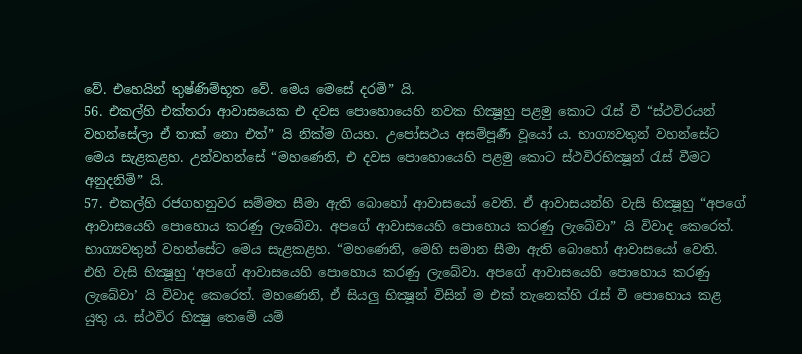වේ. එහෙයින් තුෂ්ණිම්භූත වේ. මෙය මෙසේ දරමි” යි.
56. එකල්හි එක්තරා ආවාසයෙක එ දවස පොහොයෙහි නවක භික්‍ෂූහු පළමු කොට රැස් වී “ස්ථවිරයන් වහන්සේලා ඒ තාක් නො එත්” යි නික්ම ගියහ. උපෝසථය අසම්පූර්‍ණ වූයෝ ය. භාග්‍යවතුන් වහන්සේට මෙය සැළකළහ. උන්වහන්සේ “මහණෙනි, එ දවස පොහොයෙහි පළමු කොට ස්ථවිරභික්‍ෂූන් රැස් වීමට අනුදනිමි” යි.
57. එකල්හි රජගහනුවර සම්මත සීමා ඇති බොහෝ ආවාසයෝ වෙති. ඒ ආවාසයන්හි වැසි භික්‍ෂූහු “අපගේ ආවාසයෙහි පොහොය කරණු ලැබේවා. අපගේ ආවාසයෙහි පොහොය කරණු ලැබේවා” යි විවාද කෙරෙත්. භාග්‍යවතුන් වහන්සේට මෙය සැළකළහ. “මහණෙනි, මෙහි සමාන සීමා ඇති බොහෝ ආවාසයෝ වෙති. එහි වැසි භික්‍ෂූහු ‘අපගේ ආවාසයෙහි පොහොය කරණු ලැබේවා. අපගේ ආවාසයෙහි පොහොය කරණු ලැබේවා’ යි විවාද කෙරෙත්. මහණෙනි, ඒ සියලු භික්‍ෂූන් විසින් ම එක් තැනෙක්හි රැස් වී පොහොය කළ යුතු ය. ස්ථවිර භික්‍ෂු තෙමේ යම්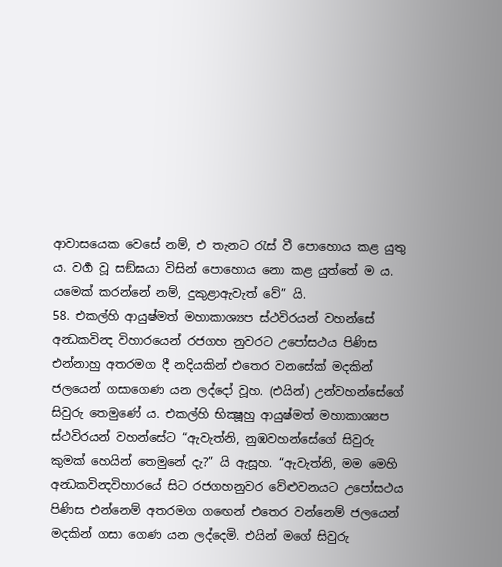ආවාසයෙක වෙසේ නම්, එ තැනට රැස් වී පොහොය කළ යුතු ය. වර්‍ග වූ සඞ්ඝයා විසින් පොහොය නො කළ යුත්තේ ම ය. යමෙක් කරන්නේ නම්, දුකුළාඇවැත් වේ” යි.
58. එකල්හි ආයුෂ්මත් මහාකාශ්‍යප ස්ථවිරයන් වහන්සේ අන්‍ධකවින්‍ද විහාරයෙන් රජගහ නුවරට උපෝසථය පිණිස එන්නාහු අතරමග දී නදියකින් එතෙර වනසේක් මදකින් ජලයෙන් ගසාගෙණ යන ලද්දෝ වූහ. (එයින්) උන්වහන්සේගේ සිවුරු තෙමුණේ ය. එකල්හි භික්‍ෂූහු ආයුෂ්මත් මහාකාශ්‍යප ස්ථවිරයන් වහන්සේට “ඇවැත්නි, නුඹවහන්සේගේ සිවුරු කුමක් හෙයින් තෙමුනේ දැ?” යි ඇසූහ. “ඇවැත්නි, මම මෙහි අන්‍ධකවින්‍දවිහාරයේ සිට රජගහනුවර වේළුවනයට උපෝසථය පිණිස එන්නෙම් අතරමග ගඟෙන් එතෙර වන්නෙම් ජලයෙන් මදකින් ගසා ගෙණ යන ලද්දෙමි. එයින් මගේ සිවුරු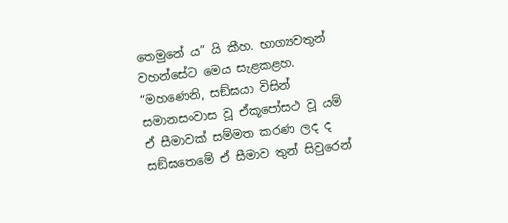තෙමුනේ ය” යි කීහ. භාග්‍යවතුන් වහන්සේට මෙය සැළකළහ. “මහණෙනි, සඞ්ඝයා විසින් සමානසංවාස වූ ඒකූපෝසථ වූ යම් ඒ සීමාවක් සම්මත කරණ ලද ද සඞ්ඝතෙමේ ඒ සීමාව තුන් සිවුරෙන්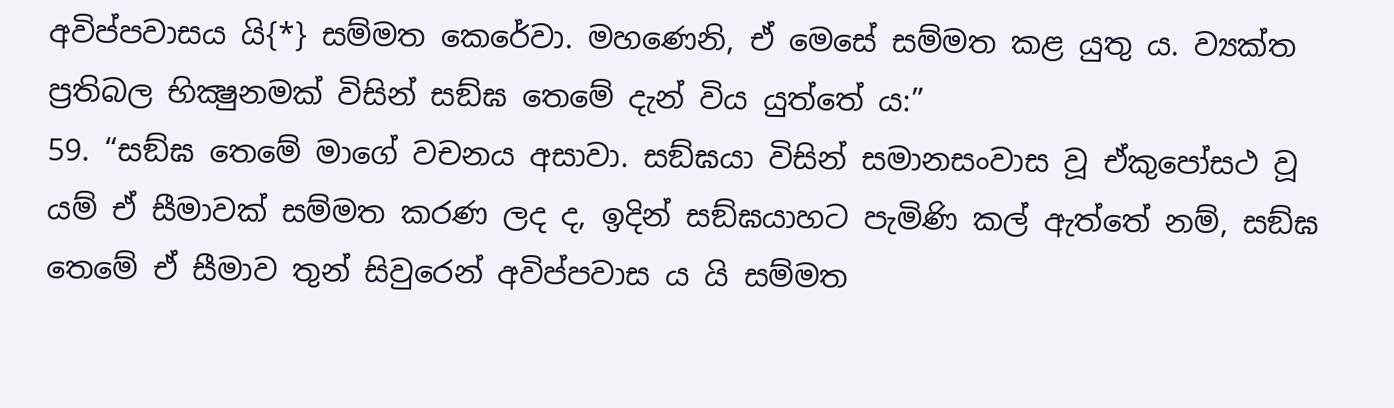අවිප්පවාසය යි{*} සම්මත කෙරේවා. මහණෙනි, ඒ මෙසේ සම්මත කළ යුතු ය. ව්‍යක්ත ප්‍රතිබල භික්‍ෂුනමක් විසින් සඞ්ඝ තෙමේ දැන් විය යුත්තේ ය:”
59. “සඞ්ඝ තෙමේ මාගේ වචනය අසාවා. සඞ්ඝයා විසින් සමානසංවාස වූ ඒකුපෝසථ වූ යම් ඒ සීමාවක් සම්මත කරණ ලද ද, ඉදින් සඞ්ඝයාහට පැමිණි කල් ඇත්තේ නම්, සඞ්ඝ තෙමේ ඒ සීමාව තුන් සිවුරෙන් අවිප්පවාස ය යි සම්මත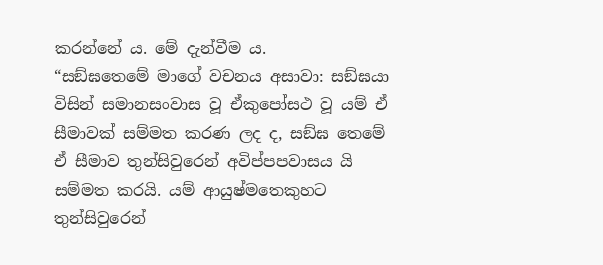කරන්නේ ය. මේ දැන්වීම ය.
“සඞ්ඝතෙමේ මාගේ වචනය අසාවා: සඞ්ඝයා විසින් සමානසංවාස වූ ඒකුපෝසථ වූ යම් ඒ සීමාවක් සම්මත කරණ ලද ද, සඞ්ඝ තෙමේ ඒ සීමාව තුන්සිවුරෙන් අවිප්පපවාසය යි සම්මත කරයි. යම් ආයුෂ්මතෙකුහට තුන්සිවුරෙන්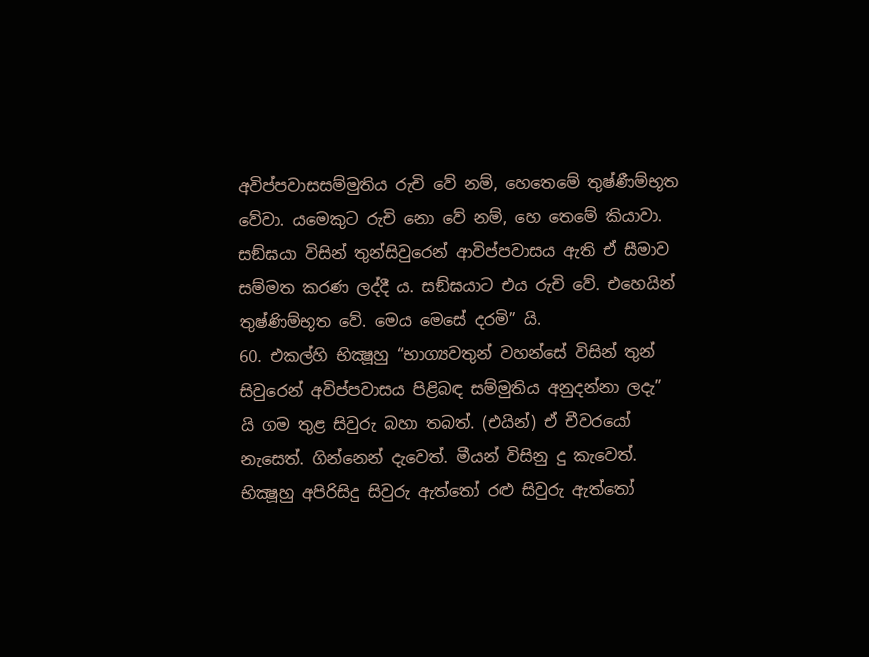අවිප්පවාසසම්මුතිය රුචි වේ නම්, හෙතෙමේ තුෂ්ණීම්භූත වේවා. යමෙකුට රුචි නො වේ නම්, හෙ තෙමේ කියාවා. සඞ්ඝයා විසින් තුන්සිවුරෙන් ආවිප්පවාසය ඇති ඒ සීමාව සම්මත කරණ ලද්දී ය. සඞ්ඝයාට එය රුචි වේ. එහෙයින් තුෂ්ණිම්භූත වේ. මෙය මෙසේ දරමි” යි.
60. එකල්හි භික්‍ෂූහු “භාග්‍යවතුන් වහන්සේ විසින් තුන් සිවුරෙන් අවිප්පවාසය පිළිබඳ සම්මුතිය අනුදන්නා ලදැ” යි ගම තුළ සිවුරු බහා තබත්. (එයින්) ඒ චීවරයෝ නැසෙත්. ගින්නෙන් දැවෙත්. මීයන් විසිනු දු කැවෙත්. භික්‍ෂූහු අපිරිසිදු සිවුරු ඇත්තෝ රළු සිවුරු ඇත්තෝ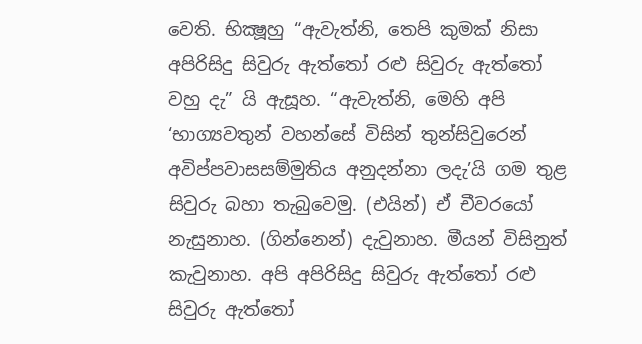වෙති. භික්‍ෂූහු “ඇවැත්නි, තෙපි කුමක් නිසා අපිරිසිදු සිවුරු ඇත්තෝ රළු සිවුරු ඇත්තෝ වහු දැ” යි ඇසූහ. “ඇවැත්නි, මෙහි අපි ‘භාග්‍යවතුන් වහන්සේ විසින් තුන්සිවුරෙන් අවිප්පවාසසම්මුතිය අනුදන්නා ලදැ’යි ගම තුළ සිවුරු බහා තැබුවෙමු. (එයින්) ඒ චීවරයෝ නැසුනාහ. (ගින්නෙන්) දැවුනාහ. මීයන් විසිනුත් කැවුනාහ. අපි අපිරිසිදු සිවුරු ඇත්තෝ රළු සිවුරු ඇත්තෝ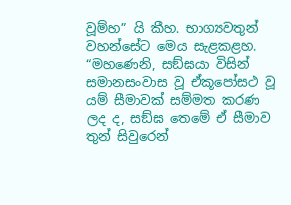වූම්හ” යි කීහ. භාග්‍යවතුන් වහන්සේට මෙය සැළකළහ. “මහණෙනි, සඞ්ඝයා විසින් සමානසංවාස වූ ඒකූපෝසථ වූ යම් සීමාවක් සම්මත කරණ ලද ද, සඞ්ඝ තෙමේ ඒ සීමාව තුන් සිවුරෙන්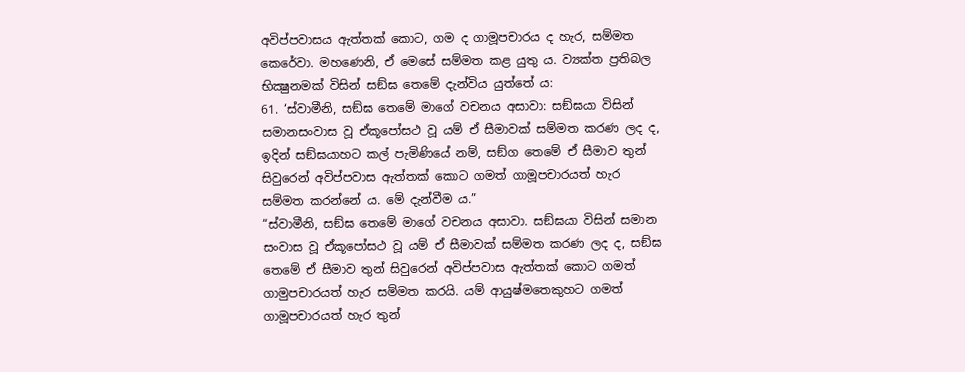අවිප්පවාසය ඇත්තක් කොට, ගම ද ගාමූපචාරය ද හැර, සම්මත කෙරේවා. මහණෙනි, ඒ මෙසේ සම්මත කළ යුතු ය. ව්‍යක්ත ප්‍රතිබල භික්‍ෂුනමක් විසින් සඞ්ඝ තෙමේ දැන්විය යුත්තේ ය:
61. ‘ස්වාමීනි, සඞ්ඝ තෙමේ මාගේ වචනය අසාවා: සඞ්ඝයා විසින් සමානසංවාස වූ ඒකූපෝසථ වූ යම් ඒ සීමාවක් සම්මත කරණ ලද ද, ඉදින් සඞ්ඝයාහට කල් පැමිණියේ නම්, සඞ්ග තෙමේ ඒ සීමාව තුන් සිවුරෙන් අවිප්පවාස ඇත්තක් කොට ගමත් ගාමූපචාරයත් හැර සම්මත කරන්නේ ය. මේ දැන්වීම ය.”
“ස්වාමීනි, සඞ්ඝ තෙමේ මාගේ වචනය අසාවා. සඞ්ඝයා විසින් සමාන සංවාස වූ ඒකූපෝසථ වූ යම් ඒ සීමාවක් සම්මත කරණ ලද ද, සඞ්ඝ තෙමේ ඒ සීමාව තුන් සිවුරෙන් අවිප්පවාස ඇත්තක් කොට ගමත් ගාමුපචාරයත් හැර සම්මත කරයි. යම් ආයුෂ්මතෙකුහට ගමත් ගාමූපචාරයත් හැර තුන්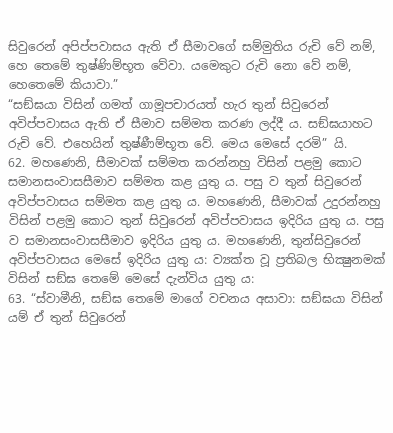සිවුරෙන් අපිප්පවාසය ඇති ඒ සීමාවගේ සම්මුතිය රුචි වේ නම්, හෙ තෙමේ තුෂ්ණිම්භූත වේවා. යමෙකුට රුචි නො වේ නම්, හෙතෙමේ කියාවා.”
“සඞ්ඝයා විසින් ගමත් ගාමූපචාරයත් හැර තුන් සිවුරෙන් අවිප්පවාසය ඇති ඒ සීමාව සම්මත කරණ ලද්දී ය. සඞ්ඝයාහට රුචි වේ. එහෙයින් තුෂ්ණීම්භූත වේ. මෙය මෙසේ දරමි” යි.
62. මහණෙනි, සීමාවක් සම්මත කරන්නහු විසින් පළමු කොට සමානසංවාසසීමාව සම්මත කළ යුතු ය. පසු ව තුන් සිවුරෙන් අවිප්පවාසය සම්මත කළ යුතු ය. මහණෙනි, සීමාවක් උදුරන්නහු විසින් පළමු කොට තුන් සිවුරෙන් අවිප්පවාසය ඉදිරිය යුතු ය. පසු ව සමානසංවාසසීමාව ඉදිරිය යුතු ය. මහණෙනි, තුන්සිවුරෙන් අවිප්පවාසය මෙසේ ඉදිරිය යුතු ය: ව්‍යක්ත වූ ප්‍රතිබල භික්‍ෂුනමක් විසින් සඞ්ඝ තෙමේ මෙසේ දැන්විය යුතු ය:
63. “ස්වාමීනි, සඞ්ඝ තෙමේ මාගේ වචනය අසාවා: සඞ්ඝයා විසින් යම් ඒ තුන් සිවුරෙන්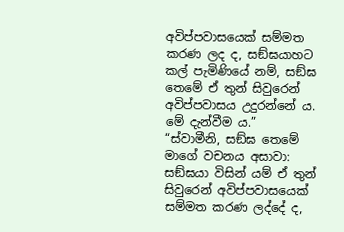අවිප්පවාසයෙක් සම්මත කරණ ලද ද, සඞ්ඝයාහට කල් පැමිණියේ නම්, සඞ්ඝ තෙමේ ඒ තුන් සිවුරෙන් අවිප්පවාසය උදුරන්නේ ය. මේ දැන්වීම ය.”
“ස්වාමීනි, සඞ්ඝ තෙමේ මාගේ වචනය අසාවා: සඞ්ඝයා විසින් යම් ඒ තුන් සිවුරෙන් අවිප්පවාසයෙක් සම්මත කරණ ලද්දේ ද,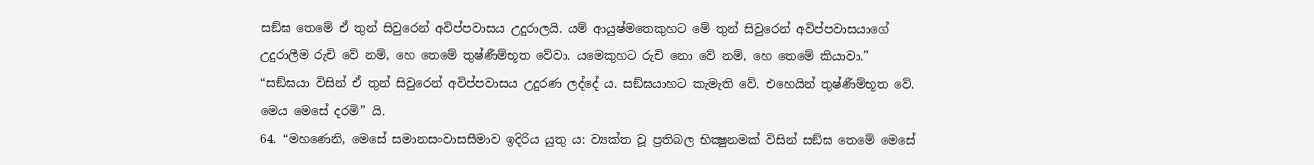සඞ්ඝ තෙමේ ඒ තුන් සිවුරෙන් අවිප්පවාසය උදුරාලයි. යම් ආයුෂ්මතෙකුහට මේ තුන් සිවුරෙන් අවිප්පවාසයාගේ උදුරාලීම රුචි වේ නම්, හෙ තෙමේ තුෂ්ණීම්භූත වේවා. යමෙකුහට රුචි නො වේ නම්, හෙ තෙමේ කියාවා.”
“සඞ්ඝයා විසින් ඒ තුන් සිවුරෙන් අවිප්පවාසය උදුරණ ලද්දේ ය. සඞ්ඝයාහට කැමැති වේ. එහෙයින් තුෂ්ණීම්භූත වේ. මෙය මෙසේ දරමි” යි.
64. “මහණෙනි, මෙසේ සමානසංවාසසීමාව ඉදිරිය යුතු ය: ව්‍යක්ත වූ ප්‍රතිබල භික්‍ෂුනමක් විසින් සඞ්ඝ තෙමේ මෙසේ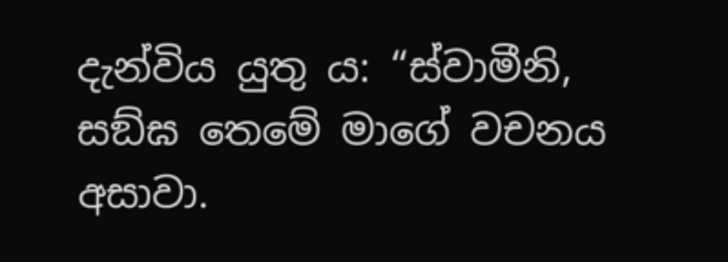දැන්විය යුතු ය: “ස්වාමීනි, සඞ්ඝ තෙමේ මාගේ වචනය අසාවා.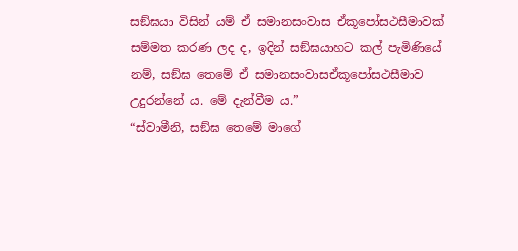සඞ්ඝයා විසින් යම් ඒ සමානසංවාස ඒකූපෝසථසීමාවක් සම්මත කරණ ලද ද, ඉදින් සඞ්ඝයාහට කල් පැමිණියේ නම්, සඞ්ඝ තෙමේ ඒ සමානසංවාසඒකූපෝසථසීමාව උදුරන්නේ ය. මේ දැන්වීම ය.”
“ස්වාමීනි, සඞ්ඝ තෙමේ මාගේ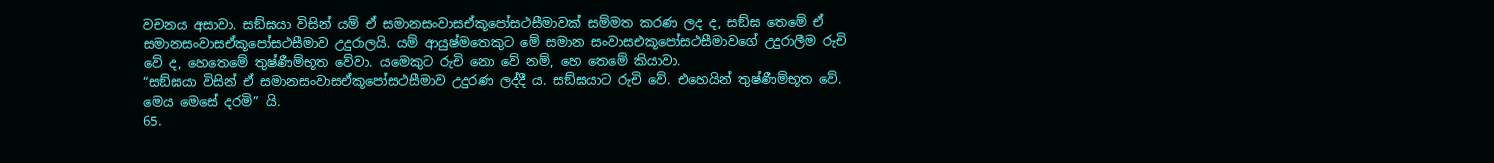වචනය අසාවා. සඞ්ඝයා විසින් යම් ඒ සමානසංවාසඒකූපෝසථසීමාවක් සම්මත කරණ ලද ද, සඞ්ඝ තෙමේ ඒ සමානසංවාසඒකූපෝසථසීමාව උදුරාලයි. යම් ආයුෂ්මතෙකුට මේ සමාන සංවාසඑකූපෝසථසීමාවගේ උදුරාලීම රුචි වේ ද, හෙතෙමේ තුෂ්ණීම්භූත වේවා. යමෙකුට රුචි නො වේ නම්, හෙ තෙමේ කියාවා.
“සඞ්ඝයා විසින් ඒ සමානසංවාසඒකූපෝසථසීමාව උදුරණ ලද්දී ය. සඞ්ඝයාට රුචි වේ. එහෙයින් තුෂ්ණීම්භූත වේ. මෙය මෙසේ දරමි” යි.
65.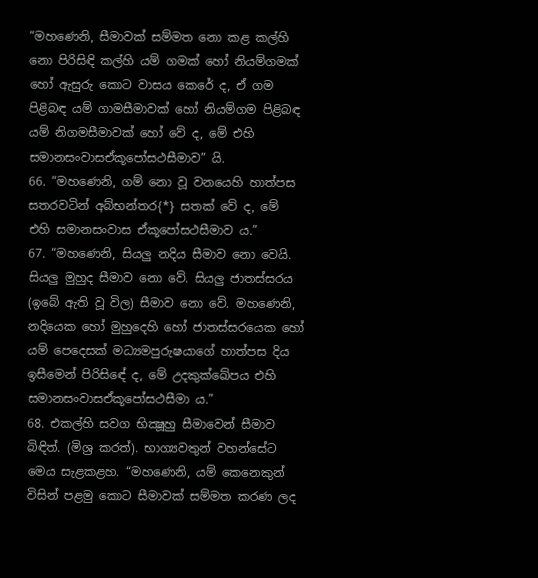“මහණෙනි, සීමාවක් සම්මත නො කළ කල්හි නො පිරිසිඳි කල්හි යම් ගමක් හෝ නියම්ගමක් හෝ ඇසුරු කොට වාසය කෙරේ ද, ඒ ගම පිළිබඳ යම් ගාමසීමාවක් හෝ නියම්ගම පිළිබඳ යම් නිගමසීමාවක් හෝ වේ ද, මේ එහි සමානසංවාසඒකූපෝසථසීමාව” යි.
66. “මහණෙනි, ගම් නො වූ වනයෙහි හාත්පස සතරවටින් අබ්භන්තර{*} සතක් වේ ද, මේ එහි සමානසංවාස ඒකූපෝසථසීමාව ය.”
67. “මහණෙනි, සියලු නදිය සීමාව නො වෙයි. සියලු මුහුද සීමාව නො වේ. සියලු ජාතස්සරය (ඉබේ ඇති වූ විල) සීමාව නො වේ. මහණෙනි, නදියෙක හෝ මුහුදෙහි හෝ ජාතස්සරයෙක හෝ යම් පෙදෙසක් මධ්‍යමපුරුෂයාගේ හාත්පස දිය ඉසීමෙන් පිරිසිඳේ ද, මේ උදකුක්ඛේපය එහි සමානසංවාසඒකූපෝසථසීමා ය.”
68. එකල්හි සවග භික්‍ෂූහු සීමාවෙන් සීමාව බිඳිත්. (මිශ්‍ර කරත්). භාග්‍යවතුන් වහන්සේට මෙය සැළකළහ. “මහණෙනි, යම් කෙනෙකුන් විසින් පළමු කොට සීමාවක් සම්මත කරණ ලද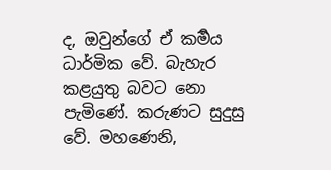ද, ඔවුන්ගේ ඒ කර්‍මය ධාර්මික වේ. බැහැර කළයුතු බවට නො පැමිණේ. කරුණට සුදුසු වේ. මහණෙනි,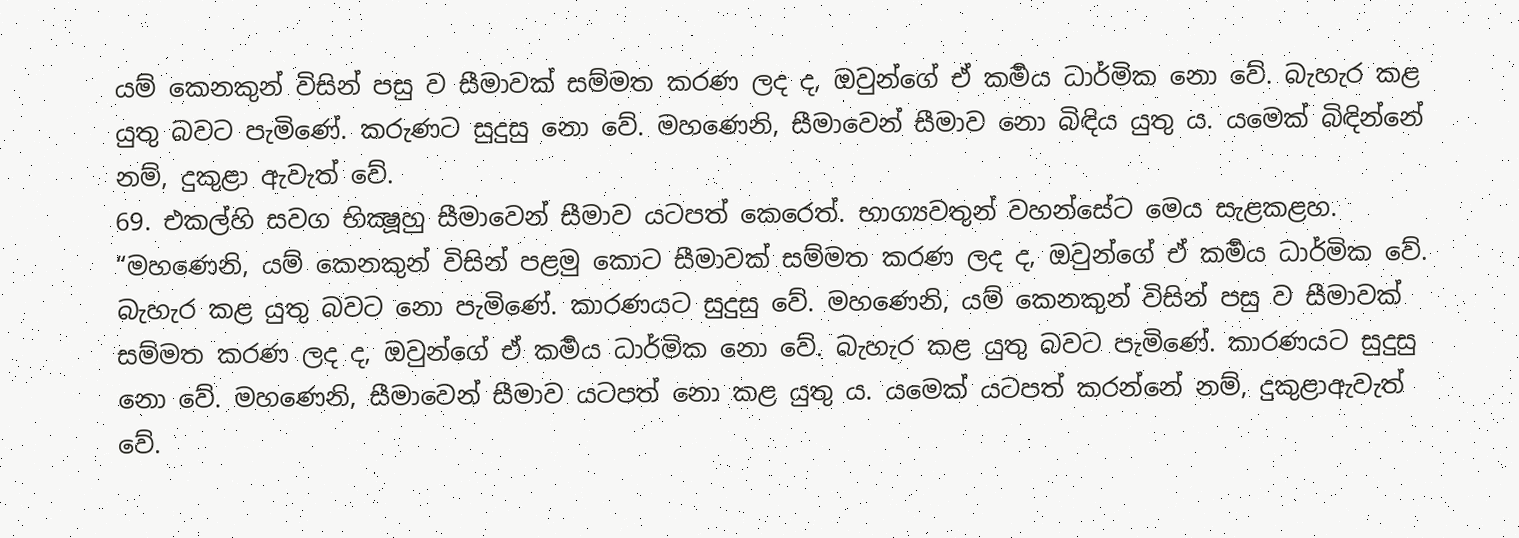යම් කෙනකුන් විසින් පසු ව සීමාවක් සම්මත කරණ ලද ද, ඔවුන්ගේ ඒ කර්‍මය ධාර්මික නො වේ. බැහැර කළ යුතු බවට පැමිණේ. කරුණට සුදුසු නො වේ. මහණෙනි, සීමාවෙන් සීමාව නො බිඳිය යුතු ය. යමෙක් බිඳින්නේ නම්, දුකුළා ඇවැත් වේ.
69. එකල්හි සවග භික්‍ෂූහු සීමාවෙන් සීමාව යටපත් කෙරෙත්. භාග්‍යවතුන් වහන්සේට මෙය සැළකළහ. “මහණෙනි, යම් කෙනකුන් විසින් පළමු කොට සීමාවක් සම්මත කරණ ලද ද, ඔවුන්ගේ ඒ කර්‍මය ධාර්මික වේ. බැහැර කළ යුතු බවට නො පැමිණේ. කාරණයට සුදුසු වේ. මහණෙනි, යම් කෙනකුන් විසින් පසු ව සීමාවක් සම්මත කරණ ලද ද, ඔවුන්ගේ ඒ කර්‍මය ධාර්මික නො වේ. බැහැර කළ යුතු බවට පැමිණේ. කාරණයට සුදුසු නො වේ. මහණෙනි, සීමාවෙන් සීමාව යටපත් නො කළ යුතු ය. යමෙක් යටපත් කරන්නේ නම්, දුකුළාඇවැත් වේ.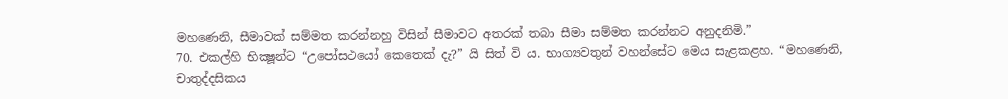මහණෙනි, සීමාවක් සම්මත කරන්නහු විසින් සීමාවට අතරක් තබා සීමා සම්මත කරන්නට අනුදනිමි.”
70. එකල්හි භික්‍ෂූන්ට “උපෝසථයෝ කෙතෙක් දැ?” යි සිත් වි ය. භාග්‍යවතුන් වහන්සේට මෙය සැළකළහ. “මහණෙනි, චාතුද්දසිකය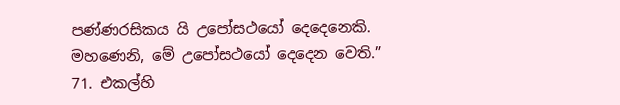පණ්ණරසිකය යි උපෝසථයෝ දෙදෙනෙකි. මහණෙනි, මේ උපෝසථයෝ දෙදෙන වෙති.”
71. එකල්හි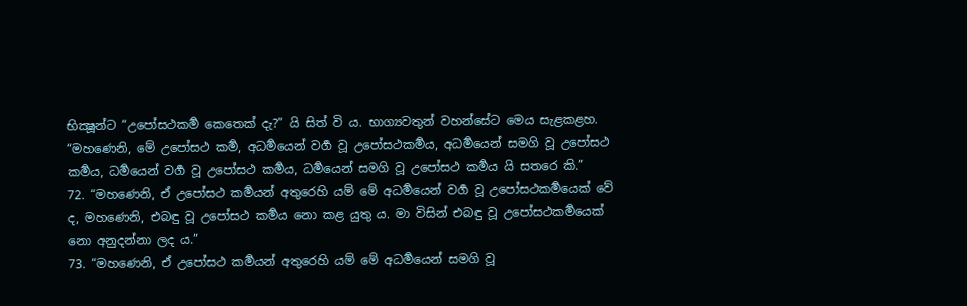භික්‍ෂූන්ට “උපෝසථකර්‍ම කෙතෙක් දැ?” යි සිත් වි ය. භාග්‍යවතුන් වහන්සේට මෙය සැළකළහ. “මහණෙනි, මේ උපෝසථ කර්‍ම, අධර්‍මයෙන් වර්‍ග වූ උපෝසථකර්‍මය, අධර්‍මයෙන් සමගි වූ උපෝසථ කර්‍මය, ධර්‍මයෙන් වර්‍ග වූ උපෝසථ කර්‍මය, ධර්‍මයෙන් සමගි වූ උපෝසථ කර්‍මය යි සතරෙ කි.”
72. “මහණෙනි, ඒ උපෝසථ කර්‍මයන් අතුරෙහි යම් මේ අධර්‍මයෙන් වර්‍ග වූ උපෝසථකර්‍මයෙක් වේ ද, මහණෙනි, එබඳු වූ උපෝසථ කර්‍මය නො කළ යුතු ය. මා විසින් එබඳු වූ උපෝසථකර්‍මයෙක් නො අනුදන්නා ලද ය.”
73. “මහණෙනි, ඒ උපෝසථ කර්‍මයන් අතුරෙහි යම් මේ අධර්‍මයෙන් සමගි වූ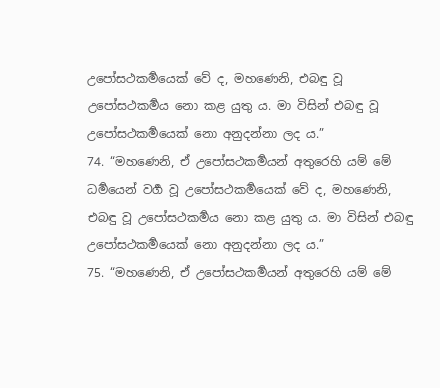උපෝසථකර්‍මයෙක් වේ ද, මහණෙනි, එබඳු වූ උපෝසථකර්‍මය නො කළ යුතු ය. මා විසින් එබඳු වූ උපෝසථකර්‍මයෙක් නො අනුදන්නා ලද ය.”
74. “මහණෙනි, ඒ උපෝසථකර්‍මයන් අතුරෙහි යම් මේ ධර්‍මයෙන් වර්‍ග වූ උපෝසථකර්‍මයෙක් වේ ද, මහණෙනි, එබඳු වූ උපෝසථකර්‍මය නො කළ යුතු ය. මා විසින් එබඳු උපෝසථකර්‍මයෙක් නො අනුදන්නා ලද ය.”
75. “මහණෙනි, ඒ උපෝසථකර්‍මයන් අතුරෙහි යම් මේ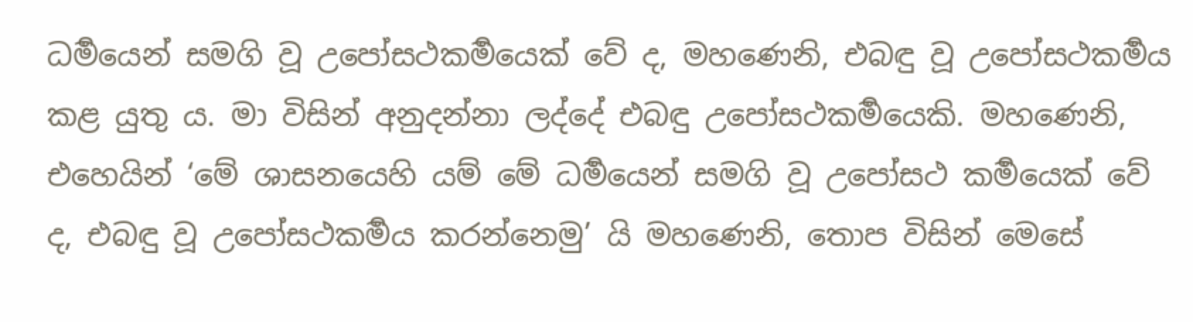ධර්‍මයෙන් සමගි වූ උපෝසථකර්‍මයෙක් වේ ද, මහණෙනි, එබඳු වූ උපෝසථකර්‍මය කළ යුතු ය. මා විසින් අනුදන්නා ලද්දේ එබඳු උපෝසථකර්‍මයෙකි. මහණෙනි, එහෙයින් ‘මේ ශාසනයෙහි යම් මේ ධර්‍මයෙන් සමගි වූ උපෝසථ කර්‍මයෙක් වේ ද, එබඳු වූ උපෝසථකර්‍මය කරන්නෙමු’ යි මහණෙනි, තොප විසින් මෙසේ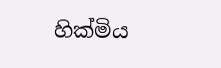හික්මිය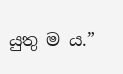යුතු ම ය.”